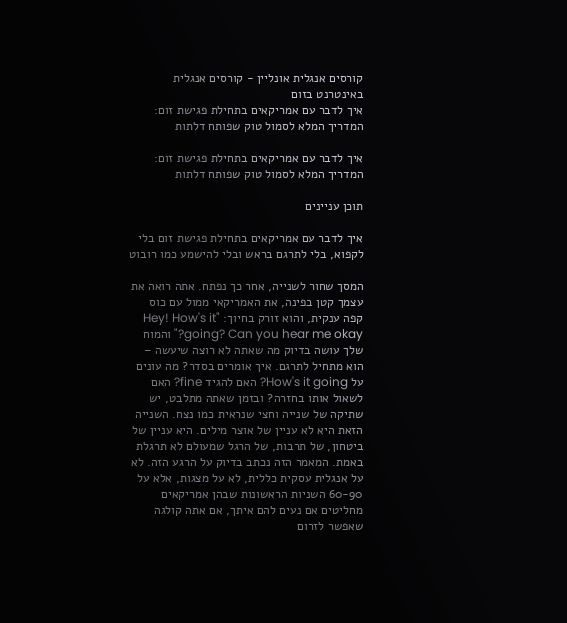קורסים אנגלית אונליין - קורסים אנגלית באינטרנט בזום
איך לדבר עם אמריקאים בתחילת פגישת זום: המדריך המלא לסמול טוק שפותח דלתות

איך לדבר עם אמריקאים בתחילת פגישת זום: המדריך המלא לסמול טוק שפותח דלתות

תוכן עניינים

איך לדבר עם אמריקאים בתחילת פגישת זום בלי לקפוא, בלי לתרגם בראש ובלי להישמע כמו רובוט

המסך שחור לשנייה, אחר כך נפתח. אתה רואה את עצמך קטן בפינה, את האמריקאי ממול עם כוס קפה ענקית, והוא זורק בחיוך: "Hey! How's it going? Can you hear me okay?" והמוח שלך עושה בדיוק מה שאתה לא רוצה שיעשה – הוא מתחיל לתרגם. איך אומרים בסדר? מה עונים על How's it going? האם להגיד fine? האם לשאול אותו בחזרה? ובזמן שאתה מתלבט, יש שתיקה של שנייה וחצי שנראית כמו נצח. השנייה הזאת היא לא עניין של אוצר מילים. היא עניין של ביטחון, של תרבות, של הרגל שמעולם לא תרגלת באמת. המאמר הזה נכתב בדיוק על הרגע הזה. לא על אנגלית עסקית כללית, לא על מצגות, אלא על 60-90 השניות הראשונות שבהן אמריקאים מחליטים אם נעים להם איתך, אם אתה קולגה שאפשר לזרום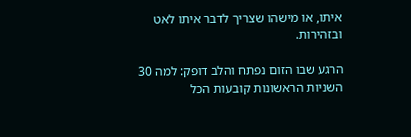איתו, או מישהו שצריך לדבר איתו לאט ובזהירות.

הרגע שבו הזום נפתח והלב דופק: למה 30 השניות הראשונות קובעות הכל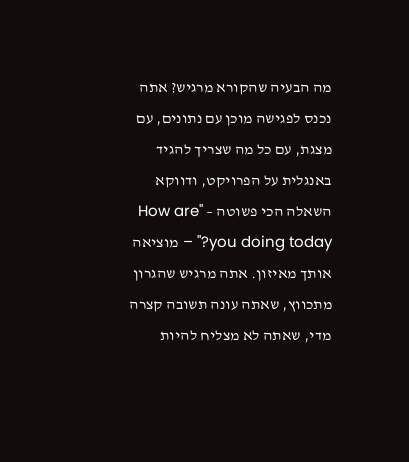מה הבעיה שהקורא מרגיש? אתה נכנס לפגישה מוכן עם נתונים, עם מצגת, עם כל מה שצריך להגיד באנגלית על הפרויקט, ודווקא השאלה הכי פשוטה – "How are you doing today?" – מוציאה אותך מאיזון. אתה מרגיש שהגרון מתכווץ, שאתה עונה תשובה קצרה מדי, שאתה לא מצליח להיות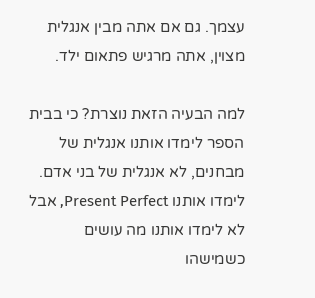עצמך. גם אם אתה מבין אנגלית מצוין, אתה מרגיש פתאום ילד.

למה הבעיה הזאת נוצרת? כי בבית הספר לימדו אותנו אנגלית של מבחנים, לא אנגלית של בני אדם. לימדו אותנו Present Perfect, אבל לא לימדו אותנו מה עושים כשמישהו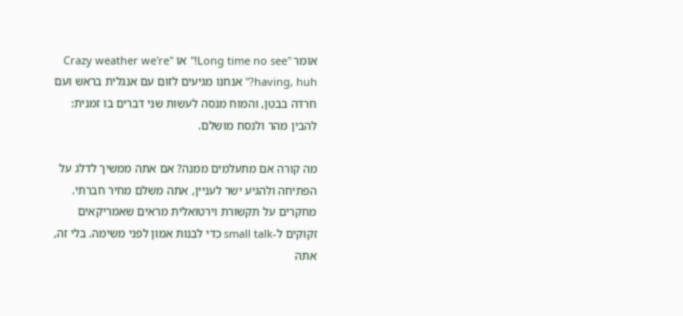אומר "Long time no see!" או "Crazy weather we're having, huh?" אנחנו מגיעים לזום עם אנגלית בראש ועם חרדה בבטן, והמוח מנסה לעשות שני דברים בו זמנית: להבין מהר ולנסח מושלם.

מה קורה אם מתעלמים ממנה? אם אתה ממשיך לדלג על הפתיחה ולהגיע ישר לעניין, אתה משלם מחיר חברתי. מחקרים על תקשורת וירטואלית מראים שאמריקאים זקוקים ל-small talk כדי לבנות אמון לפני משימה. בלי זה, אתה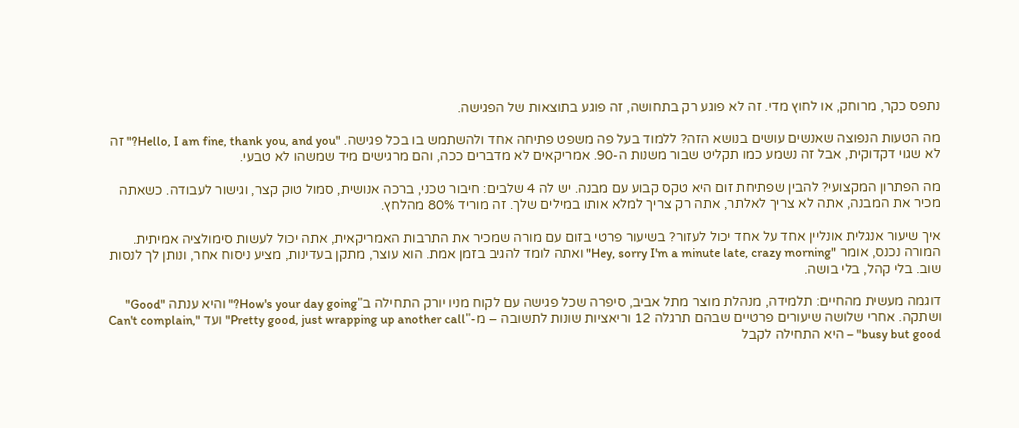נתפס כקר, מרוחק, או לחוץ מדי. זה לא פוגע רק בתחושה, זה פוגע בתוצאות של הפגישה.

מה הטעות הנפוצה שאנשים עושים בנושא הזה? ללמוד בעל פה משפט פתיחה אחד ולהשתמש בו בכל פגישה. "Hello, I am fine, thank you, and you?" זה לא שגוי דקדוקית, אבל זה נשמע כמו תקליט שבור משנות ה-90. אמריקאים לא מדברים ככה, והם מרגישים מיד שמשהו לא טבעי.

מה הפתרון המקצועי? להבין שפתיחת זום היא טקס קבוע עם מבנה. יש לה 4 שלבים: חיבור טכני, ברכה אנושית, סמול טוק קצר, וגישור לעבודה. כשאתה מכיר את המבנה, אתה לא צריך לאלתר, אתה רק צריך למלא אותו במילים שלך. זה מוריד 80% מהלחץ.

איך שיעור אנגלית אונליין אחד על אחד יכול לעזור? בשיעור פרטי בזום עם מורה שמכיר את התרבות האמריקאית, אתה יכול לעשות סימולציה אמיתית. המורה נכנס, אומר "Hey, sorry I'm a minute late, crazy morning" ואתה לומד להגיב בזמן אמת. הוא עוצר, מתקן בעדינות, מציע ניסוח אחר, ונותן לך לנסות שוב. בלי קהל, בלי בושה.

דוגמה מעשית מהחיים: תלמידה, מנהלת מוצר מתל אביב, סיפרה שכל פגישה עם לקוח מניו יורק התחילה ב"How's your day going?" והיא ענתה "Good" ושתקה. אחרי שלושה שיעורים פרטיים שבהם תרגלה 12 וריאציות שונות לתשובה – מ-"Pretty good, just wrapping up another call" ועד "Can't complain, busy but good" – היא התחילה לקבל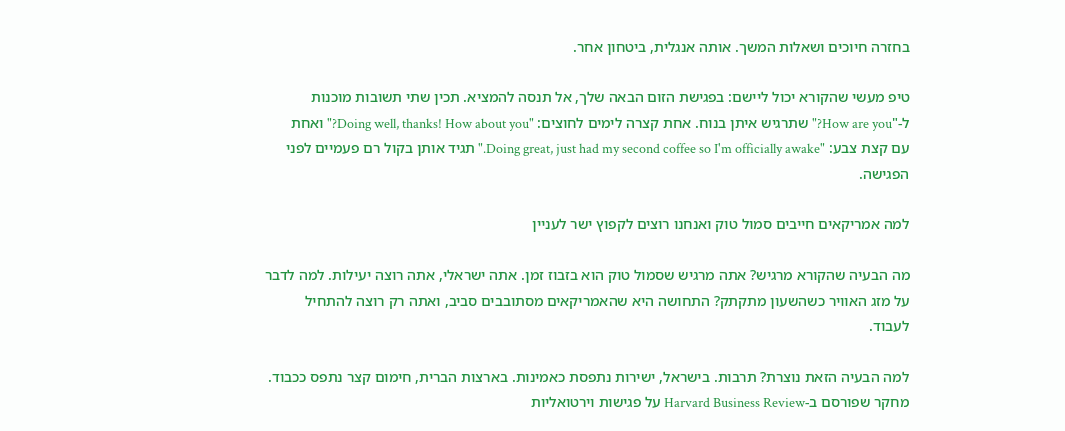בחזרה חיוכים ושאלות המשך. אותה אנגלית, ביטחון אחר.

טיפ מעשי שהקורא יכול ליישם: בפגישת הזום הבאה שלך, אל תנסה להמציא. תכין שתי תשובות מוכנות ל-"How are you?" שתרגיש איתן בנוח. אחת קצרה לימים לחוצים: "Doing well, thanks! How about you?" ואחת עם קצת צבע: "Doing great, just had my second coffee so I'm officially awake." תגיד אותן בקול רם פעמיים לפני הפגישה.

למה אמריקאים חייבים סמול טוק ואנחנו רוצים לקפוץ ישר לעניין

מה הבעיה שהקורא מרגיש? אתה מרגיש שסמול טוק הוא בזבוז זמן. אתה ישראלי, אתה רוצה יעילות. למה לדבר על מזג האוויר כשהשעון מתקתק? התחושה היא שהאמריקאים מסתובבים סביב, ואתה רק רוצה להתחיל לעבוד.

למה הבעיה הזאת נוצרת? תרבות. בישראל, ישירות נתפסת כאמינות. בארצות הברית, חימום קצר נתפס ככבוד. מחקר שפורסם ב-Harvard Business Review על פגישות וירטואליות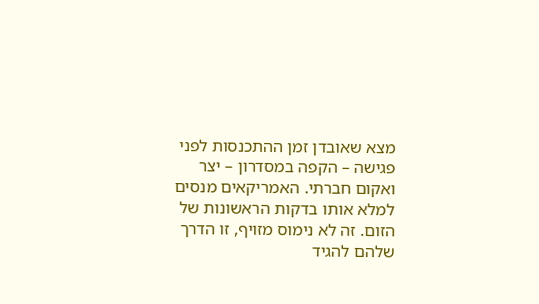מצא שאובדן זמן ההתכנסות לפני פגישה – הקפה במסדרון – יצר ואקום חברתי. האמריקאים מנסים למלא אותו בדקות הראשונות של הזום. זה לא נימוס מזויף, זו הדרך שלהם להגיד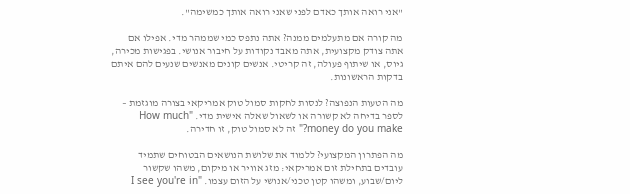"אני רואה אותך כאדם לפני שאני רואה אותך כמשימה".

מה קורה אם מתעלמים ממנה? אתה נתפס כמי שממהר מדי. אפילו אם אתה צודק מקצועית, אתה מאבד נקודות על חיבור אנושי. בפגישות מכירה, גיוס, או שיתוף פעולה, זה קריטי. אנשים קונים מאנשים שנעים להם איתם בדקות הראשונות.

מה הטעות הנפוצה? לנסות לחקות סמול טוק אמריקאי בצורה מוגזמת – לספר בדיחה לא קשורה או לשאול שאלה אישית מדי. "How much money do you make?" זה לא סמול טוק, זו חדירה.

מה הפתרון המקצועי? ללמוד את שלושת הנושאים הבטוחים שתמיד עובדים בתחילת זום אמריקאי: מזג אוויר או מיקום, משהו שקשור ליום/שבוע, ומשהו קטן טכני/אנושי על הזום עצמו. "I see you're in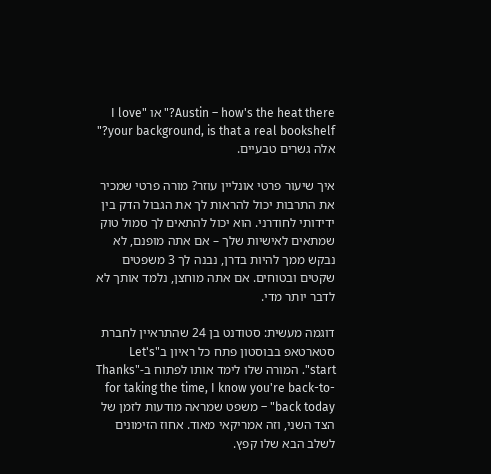Austin – how's the heat there?" או "I love your background, is that a real bookshelf?" אלה גשרים טבעיים.

איך שיעור פרטי אונליין עוזר? מורה פרטי שמכיר את התרבות יכול להראות לך את הגבול הדק בין ידידותי לחודרני. הוא יכול להתאים לך סמול טוק שמתאים לאישיות שלך – אם אתה מופנם, לא נבקש ממך להיות בדרן, נבנה לך 3 משפטים שקטים ובטוחים. אם אתה מוחצן, נלמד אותך לא לדבר יותר מדי.

דוגמה מעשית: סטודנט בן 24 שהתראיין לחברת סטארטאפ בבוסטון פתח כל ראיון ב"Let's start". המורה שלו לימד אותו לפתוח ב-"Thanks for taking the time, I know you're back-to-back today" – משפט שמראה מודעות לזמן של הצד השני, וזה אמריקאי מאוד. אחוז הזימונים לשלב הבא שלו קפץ.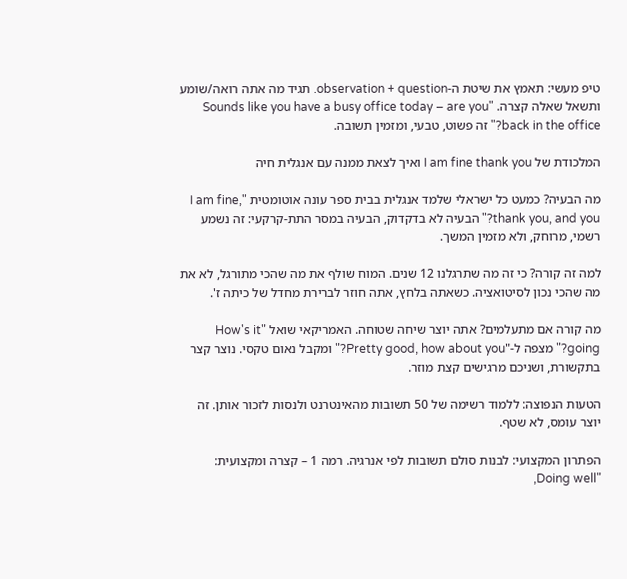טיפ מעשי: תאמץ את שיטת ה-observation + question. תגיד מה אתה רואה/שומע ותשאל שאלה קצרה. "Sounds like you have a busy office today – are you back in the office?" זה פשוט, טבעי, ומזמין תשובה.

המלכודת של I am fine thank you ואיך לצאת ממנה עם אנגלית חיה

מה הבעיה? כמעט כל ישראלי שלמד אנגלית בבית ספר עונה אוטומטית "I am fine, thank you, and you?" הבעיה לא בדקדוק, הבעיה במסר התת-קרקעי: זה נשמע רשמי, מרוחק, ולא מזמין המשך.

למה זה קורה? כי זה מה שתרגלנו 12 שנים. המוח שולף את מה שהכי מתורגל, לא את מה שהכי נכון לסיטואציה. כשאתה בלחץ, אתה חוזר לברירת מחדל של כיתה ז'.

מה קורה אם מתעלמים? אתה יוצר שיחה שטוחה. האמריקאי שואל "How's it going?" מצפה ל-"Pretty good, how about you?" ומקבל נאום טקסי. נוצר קצר בתקשורת, ושניכם מרגישים קצת מוזר.

הטעות הנפוצה: ללמוד רשימה של 50 תשובות מהאינטרנט ולנסות לזכור אותן. זה יוצר עומס, לא שטף.

הפתרון המקצועי: לבנות סולם תשובות לפי אנרגיה. רמה 1 – קצרה ומקצועית: "Doing well,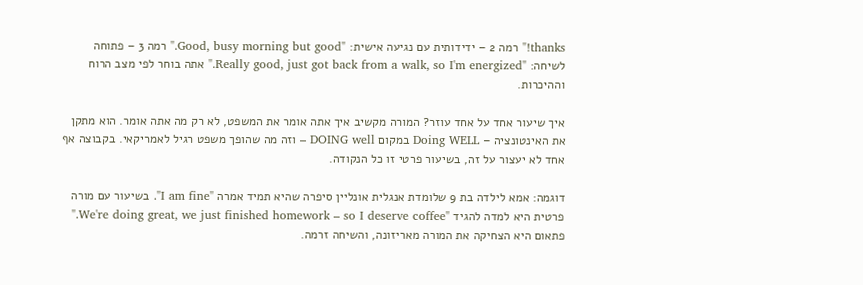thanks!" רמה 2 – ידידותית עם נגיעה אישית: "Good, busy morning but good." רמה 3 – פתוחה לשיחה: "Really good, just got back from a walk, so I'm energized." אתה בוחר לפי מצב הרוח וההיכרות.

איך שיעור אחד על אחד עוזר? המורה מקשיב איך אתה אומר את המשפט, לא רק מה אתה אומר. הוא מתקן את האינטונציה – Doing WELL במקום DOING well – וזה מה שהופך משפט רגיל לאמריקאי. בקבוצה אף אחד לא יעצור על זה, בשיעור פרטי זו כל הנקודה.

דוגמה: אמא לילדה בת 9 שלומדת אנגלית אונליין סיפרה שהיא תמיד אמרה "I am fine". בשיעור עם מורה פרטית היא למדה להגיד "We're doing great, we just finished homework – so I deserve coffee." פתאום היא הצחיקה את המורה מאריזונה, והשיחה זרמה.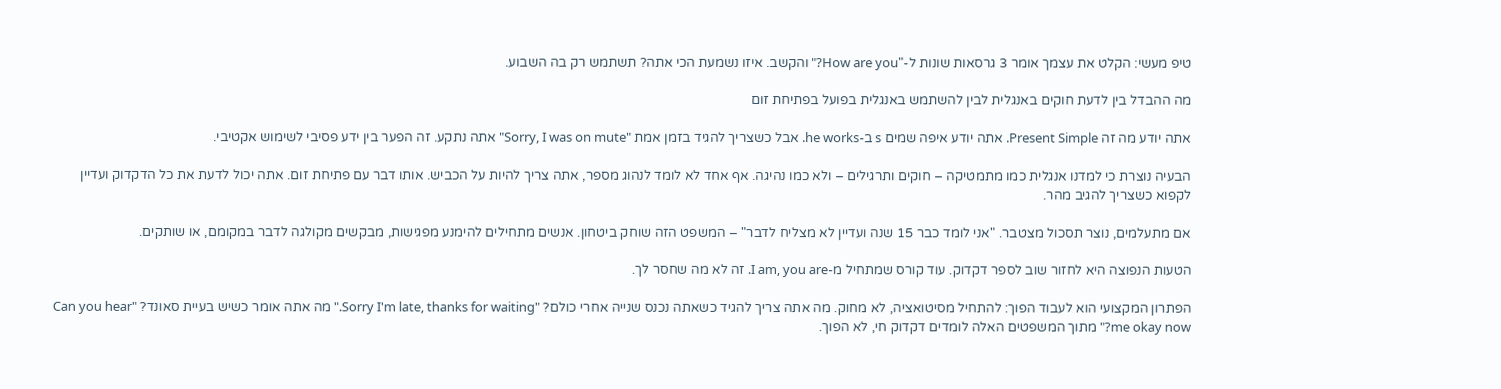טיפ מעשי: הקלט את עצמך אומר 3 גרסאות שונות ל-"How are you?" והקשב. איזו נשמעת הכי אתה? תשתמש רק בה השבוע.

מה ההבדל בין לדעת חוקים באנגלית לבין להשתמש באנגלית בפועל בפתיחת זום

אתה יודע מה זה Present Simple. אתה יודע איפה שמים s ב-he works. אבל כשצריך להגיד בזמן אמת "Sorry, I was on mute" אתה נתקע. זה הפער בין ידע פסיבי לשימוש אקטיבי.

הבעיה נוצרת כי למדנו אנגלית כמו מתמטיקה – חוקים ותרגילים – ולא כמו נהיגה. אף אחד לא לומד לנהוג מספר, אתה צריך להיות על הכביש. אותו דבר עם פתיחת זום. אתה יכול לדעת את כל הדקדוק ועדיין לקפוא כשצריך להגיב מהר.

אם מתעלמים, נוצר תסכול מצטבר. "אני לומד כבר 15 שנה ועדיין לא מצליח לדבר" – המשפט הזה שוחק ביטחון. אנשים מתחילים להימנע מפגישות, מבקשים מקולגה לדבר במקומם, או שותקים.

הטעות הנפוצה היא לחזור שוב לספר דקדוק. עוד קורס שמתחיל מ-I am, you are. זה לא מה שחסר לך.

הפתרון המקצועי הוא לעבוד הפוך: להתחיל מסיטואציה, לא מחוק. מה אתה צריך להגיד כשאתה נכנס שנייה אחרי כולם? "Sorry I'm late, thanks for waiting." מה אתה אומר כשיש בעיית סאונד? "Can you hear me okay now?" מתוך המשפטים האלה לומדים דקדוק חי, לא הפוך.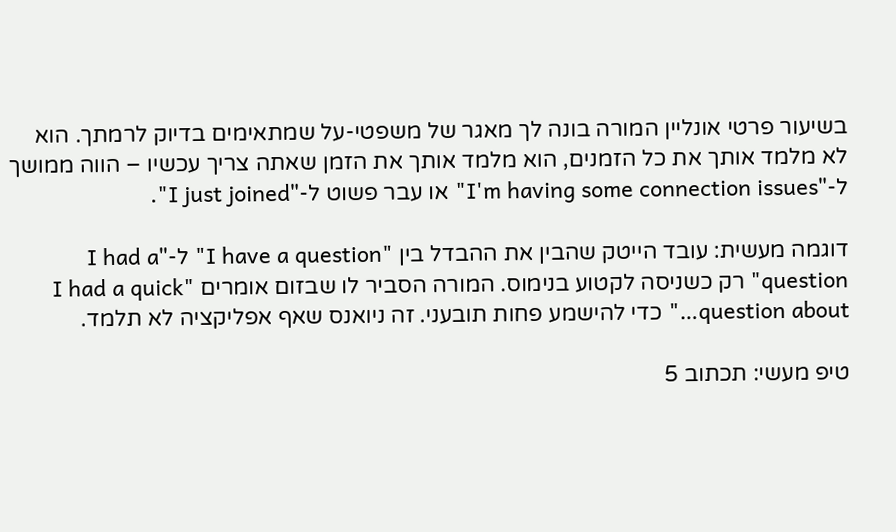בשיעור פרטי אונליין המורה בונה לך מאגר של משפטי-על שמתאימים בדיוק לרמתך. הוא לא מלמד אותך את כל הזמנים, הוא מלמד אותך את הזמן שאתה צריך עכשיו – הווה ממושך ל-"I'm having some connection issues" או עבר פשוט ל-"I just joined".

דוגמה מעשית: עובד הייטק שהבין את ההבדל בין "I have a question" ל-"I had a question" רק כשניסה לקטוע בנימוס. המורה הסביר לו שבזום אומרים "I had a quick question about…" כדי להישמע פחות תובעני. זה ניואנס שאף אפליקציה לא תלמד.

טיפ מעשי: תכתוב 5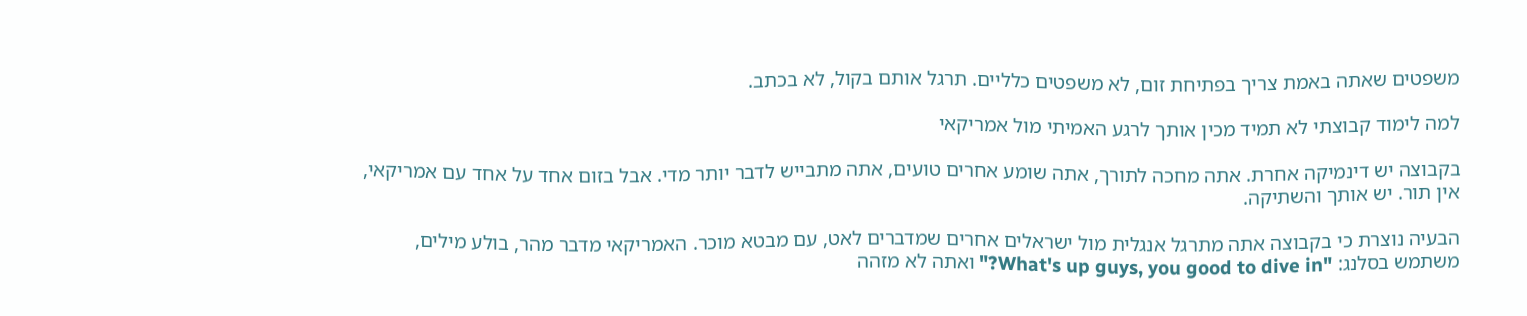משפטים שאתה באמת צריך בפתיחת זום, לא משפטים כלליים. תרגל אותם בקול, לא בכתב.

למה לימוד קבוצתי לא תמיד מכין אותך לרגע האמיתי מול אמריקאי

בקבוצה יש דינמיקה אחרת. אתה מחכה לתורך, אתה שומע אחרים טועים, אתה מתבייש לדבר יותר מדי. אבל בזום אחד על אחד עם אמריקאי, אין תור. יש אותך והשתיקה.

הבעיה נוצרת כי בקבוצה אתה מתרגל אנגלית מול ישראלים אחרים שמדברים לאט, עם מבטא מוכר. האמריקאי מדבר מהר, בולע מילים, משתמש בסלנג: "What's up guys, you good to dive in?" ואתה לא מזהה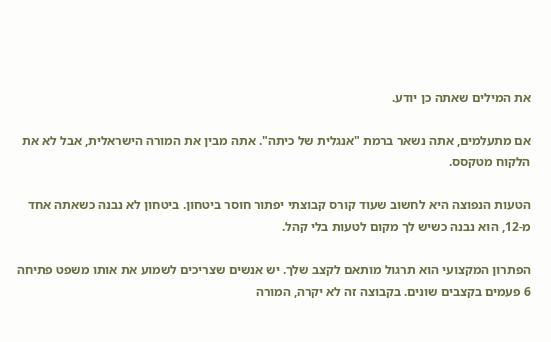את המילים שאתה כן יודע.

אם מתעלמים, אתה נשאר ברמת "אנגלית של כיתה". אתה מבין את המורה הישראלית, אבל לא את הלקוח מטקסס.

הטעות הנפוצה היא לחשוב שעוד קורס קבוצתי יפתור חוסר ביטחון. ביטחון לא נבנה כשאתה אחד מ-12, הוא נבנה כשיש לך מקום לטעות בלי קהל.

הפתרון המקצועי הוא תרגול מותאם לקצב שלך. יש אנשים שצריכים לשמוע את אותו משפט פתיחה 6 פעמים בקצבים שונים. בקבוצה זה לא יקרה, המורה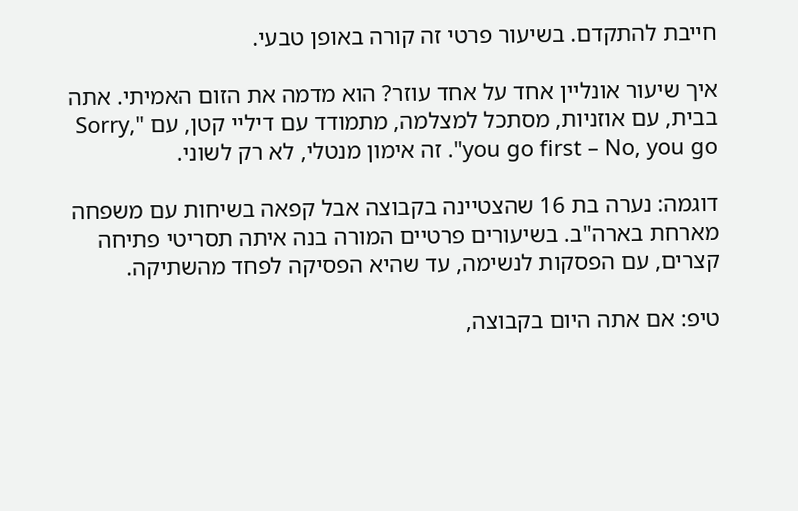חייבת להתקדם. בשיעור פרטי זה קורה באופן טבעי.

איך שיעור אונליין אחד על אחד עוזר? הוא מדמה את הזום האמיתי. אתה בבית, עם אוזניות, מסתכל למצלמה, מתמודד עם דיליי קטן, עם "Sorry, you go first – No, you go". זה אימון מנטלי, לא רק לשוני.

דוגמה: נערה בת 16 שהצטיינה בקבוצה אבל קפאה בשיחות עם משפחה מארחת בארה"ב. בשיעורים פרטיים המורה בנה איתה תסריטי פתיחה קצרים, עם הפסקות לנשימה, עד שהיא הפסיקה לפחד מהשתיקה.

טיפ: אם אתה היום בקבוצה,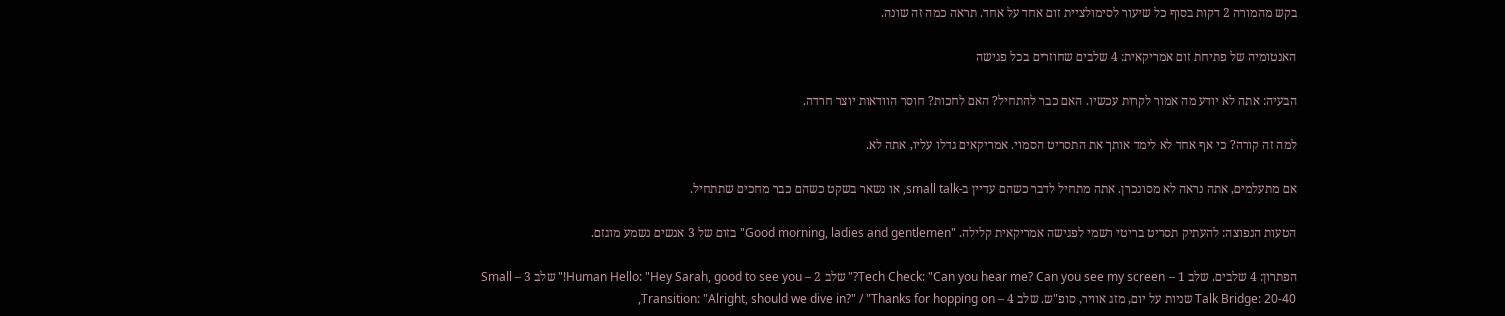בקש מהמורה 2 דקות בסוף כל שיעור לסימולציית זום אחד על אחד. תראה כמה זה שונה.

האנטומיה של פתיחת זום אמריקאית: 4 שלבים שחוזרים בכל פגישה

הבעיה: אתה לא יודע מה אמור לקרות עכשיו. האם כבר להתחיל? האם לחכות? חוסר הוודאות יוצר חרדה.

למה זה קורה? כי אף אחד לא לימד אותך את התסריט הסמוי. אמריקאים גדלו עליו, אתה לא.

אם מתעלמים, אתה נראה לא מסונכרן. אתה מתחיל לדבר כשהם עדיין ב-small talk, או נשאר בשקט כשהם כבר מחכים שתתחיל.

הטעות הנפוצה: להעתיק תסריט בריטי רשמי לפגישה אמריקאית קלילה. "Good morning, ladies and gentlemen" בזום של 3 אנשים נשמע מוגזם.

הפתרון: 4 שלבים. שלב 1 – Tech Check: "Can you hear me? Can you see my screen?" שלב 2 – Human Hello: "Hey Sarah, good to see you!" שלב 3 – Small Talk Bridge: 20-40 שניות על יום, מזג אוויר, סופ"ש. שלב 4 – Transition: "Alright, should we dive in?" / "Thanks for hopping on,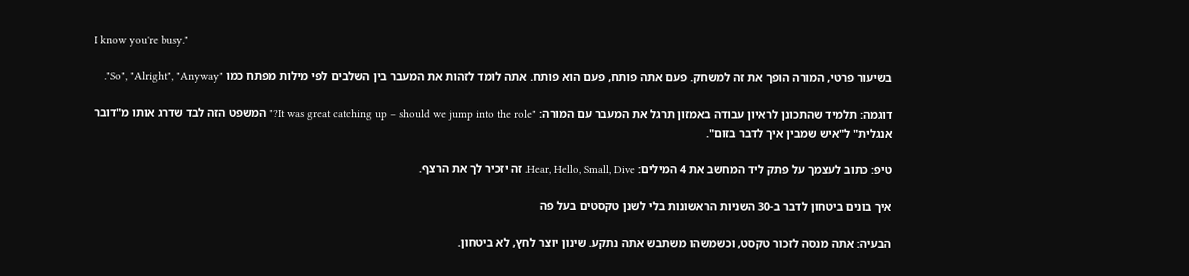I know you're busy."

בשיעור פרטי, המורה הופך את זה למשחק. פעם אתה פותח, פעם הוא פותח. אתה לומד לזהות את המעבר בין השלבים לפי מילות מפתח כמו "So", "Alright", "Anyway".

דוגמה: תלמיד שהתכונן לראיון עבודה באמזון תרגל את המעבר עם המורה: "It was great catching up – should we jump into the role?" המשפט הזה לבד שדרג אותו מ"דובר אנגלית" ל"איש שמבין איך לדבר בזום".

טיפ: כתוב לעצמך על פתק ליד המחשב את 4 המילים: Hear, Hello, Small, Dive. זה יזכיר לך את הרצף.

איך בונים ביטחון לדבר ב-30 השניות הראשונות בלי לשנן טקסטים בעל פה

הבעיה: אתה מנסה לזכור טקסט, וכשמשהו משתבש אתה נתקע. שינון יוצר לחץ, לא ביטחון.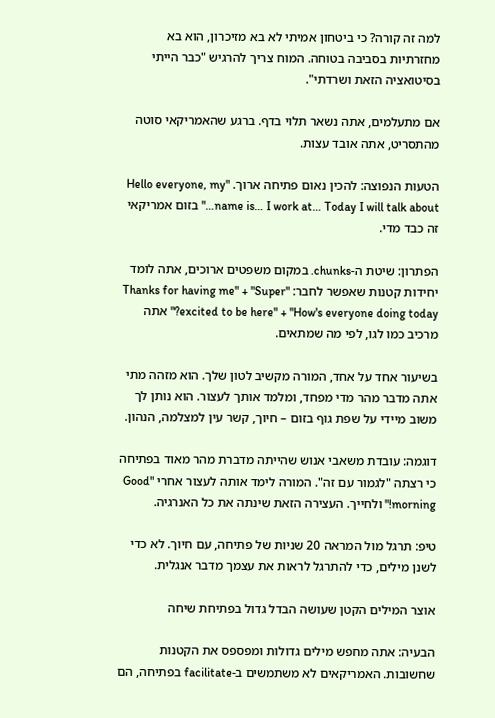למה זה קורה? כי ביטחון אמיתי לא בא מזיכרון, הוא בא מחזרתיות בסביבה בטוחה. המוח צריך להרגיש "כבר הייתי בסיטואציה הזאת ושרדתי".

אם מתעלמים, אתה נשאר תלוי בדף. ברגע שהאמריקאי סוטה מהתסריט, אתה אובד עצות.

הטעות הנפוצה: להכין נאום פתיחה ארוך. "Hello everyone, my name is… I work at… Today I will talk about…" בזום אמריקאי זה כבד מדי.

הפתרון: שיטת ה-chunks. במקום משפטים ארוכים, אתה לומד יחידות קטנות שאפשר לחבר: "Thanks for having me" + "Super excited to be here" + "How's everyone doing today?" אתה מרכיב כמו לגו, לפי מה שמתאים.

בשיעור אחד על אחד, המורה מקשיב לטון שלך. הוא מזהה מתי אתה מדבר מהר מדי מפחד, ומלמד אותך לעצור. הוא נותן לך משוב מיידי על שפת גוף בזום – חיוך, קשר עין למצלמה, הנהון.

דוגמה: עובדת משאבי אנוש שהייתה מדברת מהר מאוד בפתיחה כי רצתה "לגמור עם זה". המורה לימד אותה לעצור אחרי "Good morning!" ולחייך. העצירה הזאת שינתה את כל האנרגיה.

טיפ: תרגל מול המראה 20 שניות של פתיחה, עם חיוך. לא כדי לשנן מילים, כדי להתרגל לראות את עצמך מדבר אנגלית.

אוצר המילים הקטן שעושה הבדל גדול בפתיחת שיחה

הבעיה: אתה מחפש מילים גדולות ומפספס את הקטנות שחשובות. האמריקאים לא משתמשים ב-facilitate בפתיחה, הם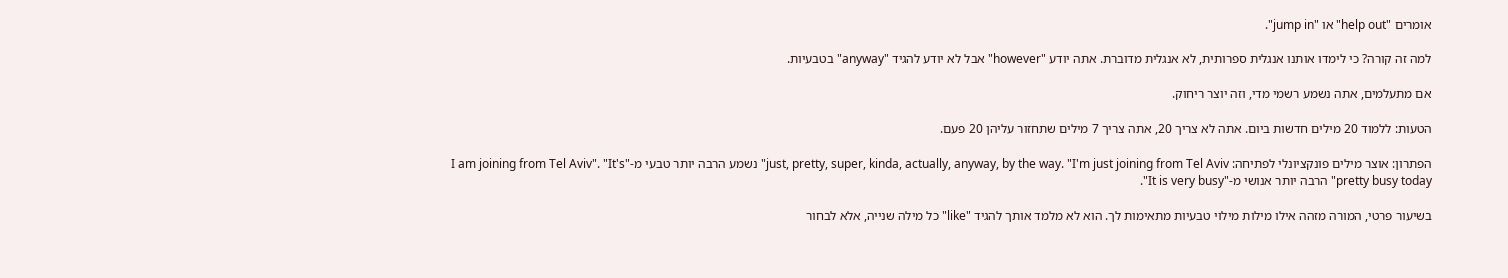אומרים "help out" או "jump in".

למה זה קורה? כי לימדו אותנו אנגלית ספרותית, לא אנגלית מדוברת. אתה יודע "however" אבל לא יודע להגיד "anyway" בטבעיות.

אם מתעלמים, אתה נשמע רשמי מדי, וזה יוצר ריחוק.

הטעות: ללמוד 20 מילים חדשות ביום. אתה לא צריך 20, אתה צריך 7 מילים שתחזור עליהן 20 פעם.

הפתרון: אוצר מילים פונקציונלי לפתיחה: just, pretty, super, kinda, actually, anyway, by the way. "I'm just joining from Tel Aviv" נשמע הרבה יותר טבעי מ-"I am joining from Tel Aviv". "It's pretty busy today" הרבה יותר אנושי מ-"It is very busy".

בשיעור פרטי, המורה מזהה אילו מילות מילוי טבעיות מתאימות לך. הוא לא מלמד אותך להגיד "like" כל מילה שנייה, אלא לבחור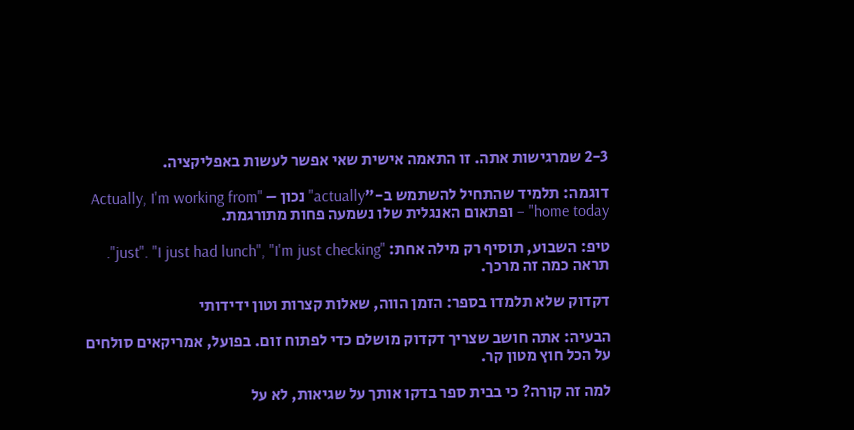2-3 שמרגישות אתה. זו התאמה אישית שאי אפשר לעשות באפליקציה.

דוגמה: תלמיד שהתחיל להשתמש ב-"actually" נכון – "Actually, I'm working from home today" – ופתאום האנגלית שלו נשמעה פחות מתורגמת.

טיפ: השבוע, תוסיף רק מילה אחת: "just". "I just had lunch", "I'm just checking". תראה כמה זה מרכך.

דקדוק שלא תלמדו בספר: הזמן הווה, שאלות קצרות וטון ידידותי

הבעיה: אתה חושב שצריך דקדוק מושלם כדי לפתוח זום. בפועל, אמריקאים סולחים על הכל חוץ מטון קר.

למה זה קורה? כי בבית ספר בדקו אותך על שגיאות, לא על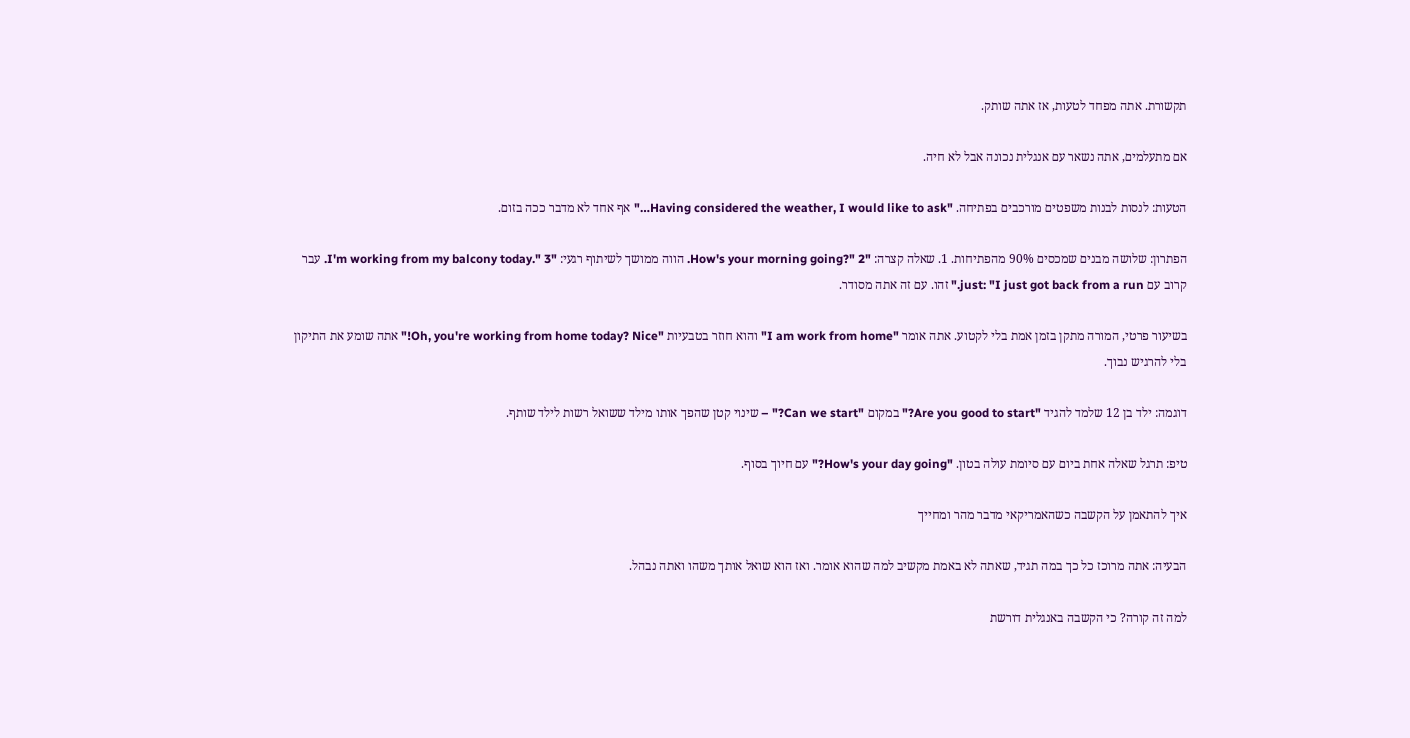תקשורת. אתה מפחד לטעות, אז אתה שותק.

אם מתעלמים, אתה נשאר עם אנגלית נכונה אבל לא חיה.

הטעות: לנסות לבנות משפטים מורכבים בפתיחה. "Having considered the weather, I would like to ask…" אף אחד לא מדבר ככה בזום.

הפתרון: שלושה מבנים שמכסים 90% מהפתיחות. 1. שאלה קצרה: "How's your morning going?" 2. הווה ממושך לשיתוף רגעי: "I'm working from my balcony today." 3. עבר קרוב עם just: "I just got back from a run." זהו. עם זה אתה מסודר.

בשיעור פרטי, המורה מתקן בזמן אמת בלי לקטוע. אתה אומר "I am work from home" והוא חוזר בטבעיות "Oh, you're working from home today? Nice!" אתה שומע את התיקון בלי להרגיש נבוך.

דוגמה: ילד בן 12 שלמד להגיד "Are you good to start?" במקום "Can we start?" – שינוי קטן שהפך אותו מילד ששואל רשות לילד שותף.

טיפ: תרגל שאלה אחת ביום עם סיומת עולה בטון. "How's your day going?" עם חיוך בסוף.

איך להתאמן על הקשבה כשהאמריקאי מדבר מהר ומחייך

הבעיה: אתה מרוכז כל כך במה תגיד, שאתה לא באמת מקשיב למה שהוא אומר. ואז הוא שואל אותך משהו ואתה נבהל.

למה זה קורה? כי הקשבה באנגלית דורשת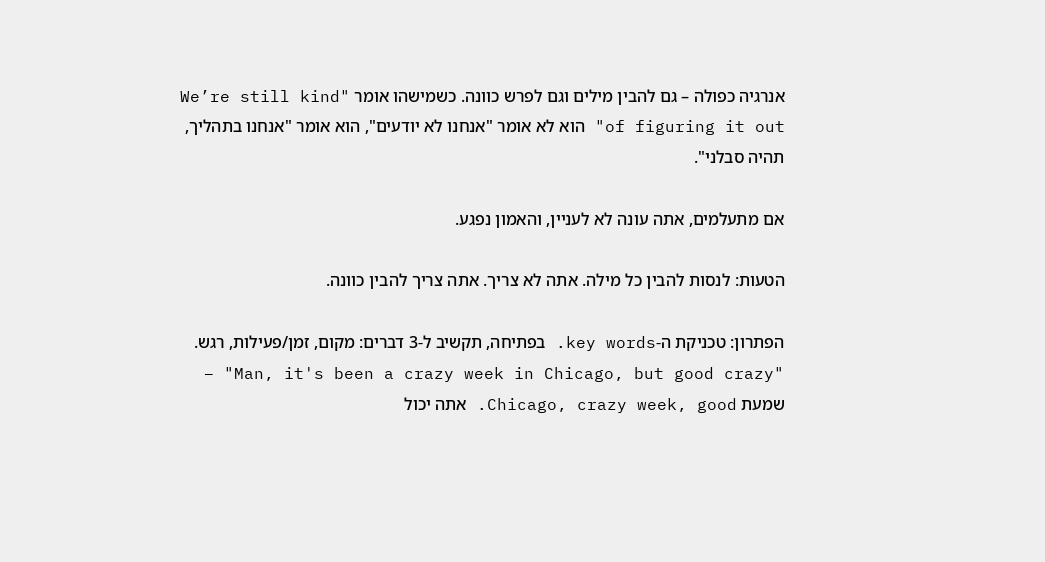אנרגיה כפולה – גם להבין מילים וגם לפרש כוונה. כשמישהו אומר "We’re still kind of figuring it out" הוא לא אומר "אנחנו לא יודעים", הוא אומר "אנחנו בתהליך, תהיה סבלני".

אם מתעלמים, אתה עונה לא לעניין, והאמון נפגע.

הטעות: לנסות להבין כל מילה. אתה לא צריך. אתה צריך להבין כוונה.

הפתרון: טכניקת ה-key words. בפתיחה, תקשיב ל-3 דברים: מקום, זמן/פעילות, רגש. "Man, it's been a crazy week in Chicago, but good crazy" – שמעת Chicago, crazy week, good. אתה יכול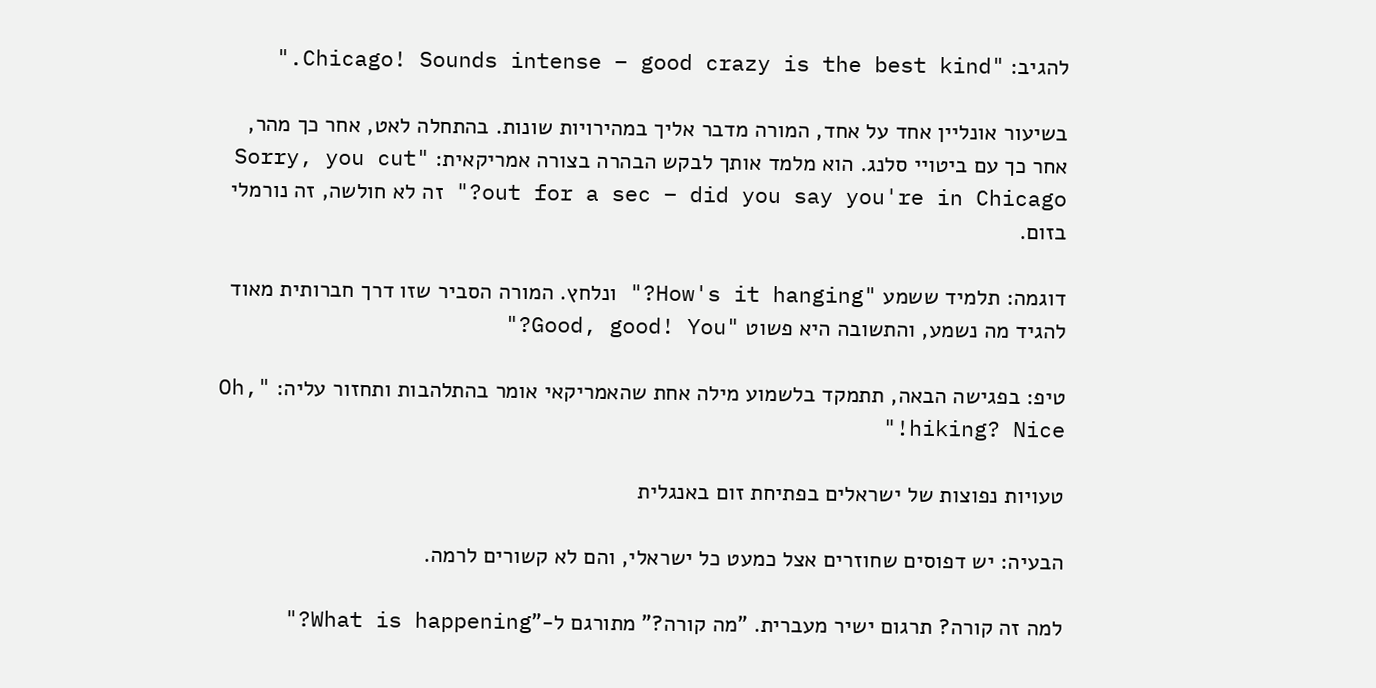להגיב: "Chicago! Sounds intense – good crazy is the best kind."

בשיעור אונליין אחד על אחד, המורה מדבר אליך במהירויות שונות. בהתחלה לאט, אחר כך מהר, אחר כך עם ביטויי סלנג. הוא מלמד אותך לבקש הבהרה בצורה אמריקאית: "Sorry, you cut out for a sec – did you say you're in Chicago?" זה לא חולשה, זה נורמלי בזום.

דוגמה: תלמיד ששמע "How's it hanging?" ונלחץ. המורה הסביר שזו דרך חברותית מאוד להגיד מה נשמע, והתשובה היא פשוט "Good, good! You?"

טיפ: בפגישה הבאה, תתמקד בלשמוע מילה אחת שהאמריקאי אומר בהתלהבות ותחזור עליה: "Oh, hiking? Nice!"

טעויות נפוצות של ישראלים בפתיחת זום באנגלית

הבעיה: יש דפוסים שחוזרים אצל כמעט כל ישראלי, והם לא קשורים לרמה.

למה זה קורה? תרגום ישיר מעברית. "מה קורה?" מתורגם ל-"What is happening?"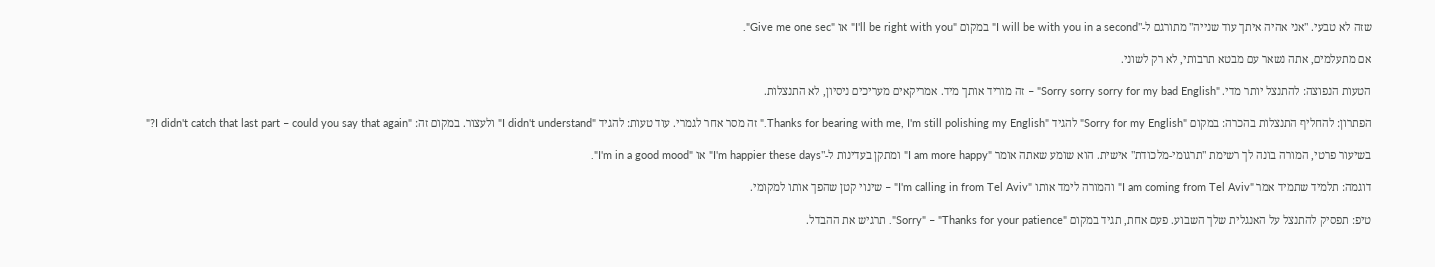שזה לא טבעי. "אני אהיה איתך עוד שנייה" מתורגם ל-"I will be with you in a second" במקום "I'll be right with you" או "Give me one sec".

אם מתעלמים, אתה נשאר עם מבטא תרבותי, לא רק לשוני.

הטעות הנפוצה: להתנצל יותר מדי. "Sorry sorry sorry for my bad English" – זה מוריד אותך מיד. אמריקאים מעריכים ניסיון, לא התנצלות.

הפתרון: להחליף התנצלות בהכרה: במקום "Sorry for my English" להגיד "Thanks for bearing with me, I'm still polishing my English." זה מסר אחר לגמרי. עוד טעות: להגיד "I didn't understand" ולעצור. במקום זה: "I didn't catch that last part – could you say that again?"

בשיעור פרטי, המורה בונה לך רשימת "תרגומי-מלכודת" אישית. הוא שומע שאתה אומר "I am more happy" ומתקן בעדינות ל-"I'm happier these days" או "I'm in a good mood".

דוגמה: תלמיד שתמיד אמר "I am coming from Tel Aviv" והמורה לימד אותו "I'm calling in from Tel Aviv" – שינוי קטן שהפך אותו למקומי.

טיפ: תפסיק להתנצל על האנגלית שלך השבוע. פעם אחת, תגיד במקום "Sorry" – "Thanks for your patience". תרגיש את ההבדל.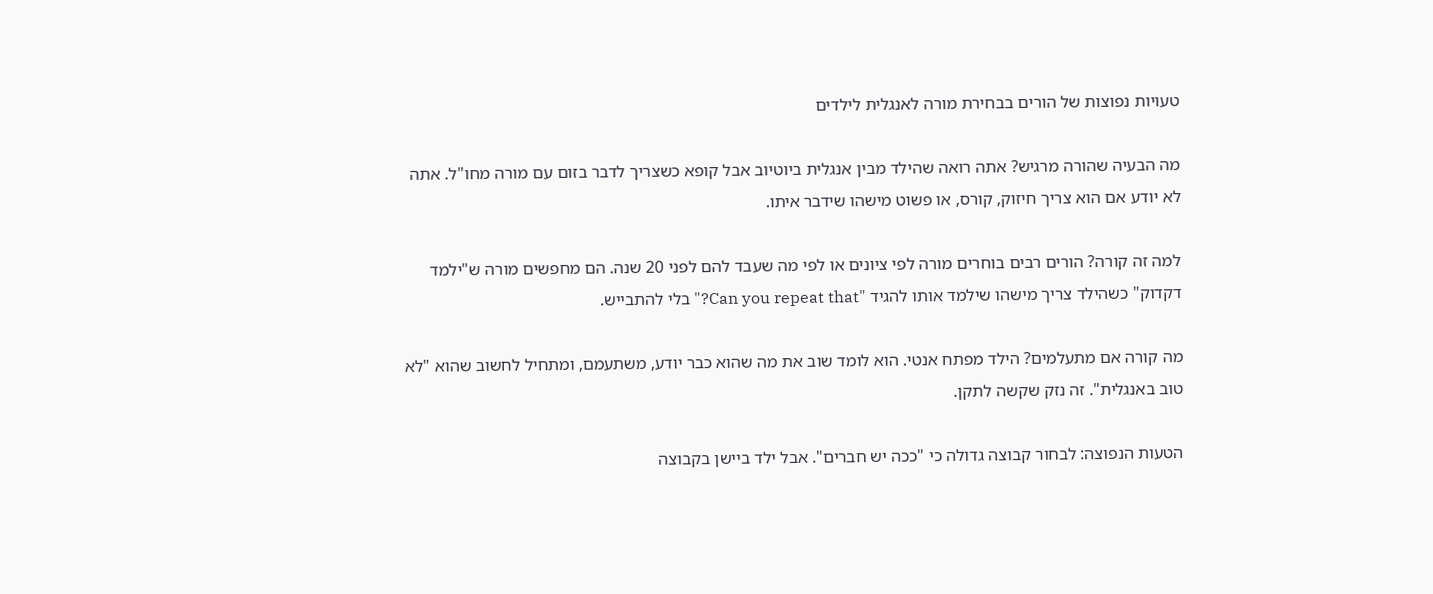טעויות נפוצות של הורים בבחירת מורה לאנגלית לילדים

מה הבעיה שהורה מרגיש? אתה רואה שהילד מבין אנגלית ביוטיוב אבל קופא כשצריך לדבר בזום עם מורה מחו"ל. אתה לא יודע אם הוא צריך חיזוק, קורס, או פשוט מישהו שידבר איתו.

למה זה קורה? הורים רבים בוחרים מורה לפי ציונים או לפי מה שעבד להם לפני 20 שנה. הם מחפשים מורה ש"ילמד דקדוק" כשהילד צריך מישהו שילמד אותו להגיד "Can you repeat that?" בלי להתבייש.

מה קורה אם מתעלמים? הילד מפתח אנטי. הוא לומד שוב את מה שהוא כבר יודע, משתעמם, ומתחיל לחשוב שהוא "לא טוב באנגלית". זה נזק שקשה לתקן.

הטעות הנפוצה: לבחור קבוצה גדולה כי "ככה יש חברים". אבל ילד ביישן בקבוצה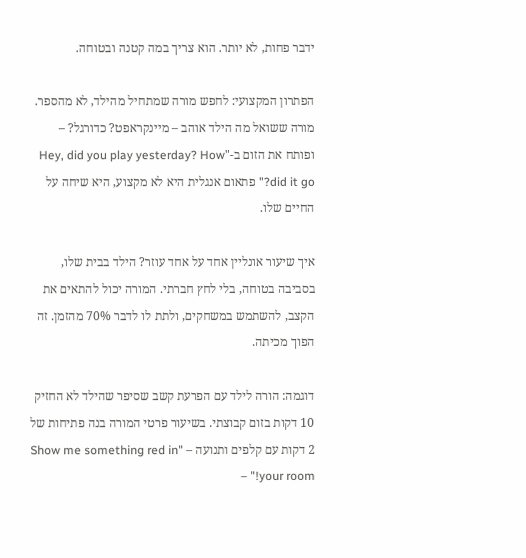ידבר פחות, לא יותר. הוא צריך במה קטנה ובטוחה.

הפתרון המקצועי: לחפש מורה שמתחיל מהילד, לא מהספר. מורה ששואל מה הילד אוהב – מיינקראפט? כדורגל? – ופותח את הזום ב-"Hey, did you play yesterday? How did it go?" פתאום אנגלית היא לא מקצוע, היא שיחה על החיים שלו.

איך שיעור אונליין אחד על אחד עוזר? הילד בבית שלו, בסביבה בטוחה, בלי לחץ חברתי. המורה יכול להתאים את הקצב, להשתמש במשחקים, ולתת לו לדבר 70% מהזמן. זה הפוך מכיתה.

דוגמה: הורה לילד עם הפרעת קשב שסיפר שהילד לא החזיק 10 דקות בזום קבוצתי. בשיעור פרטי המורה בנה פתיחות של 2 דקות עם קלפים ותנועה – "Show me something red in your room!" –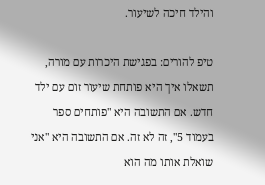והילד חיכה לשיעור.

טיפ להורים: בפגישת היכרות עם מורה, תשאלו איך היא פותחת שיעור זום עם ילד חדש. אם התשובה היא "פותחים ספר בעמוד 5", זה לא זה. אם התשובה היא "אני שואלת אותו מה הוא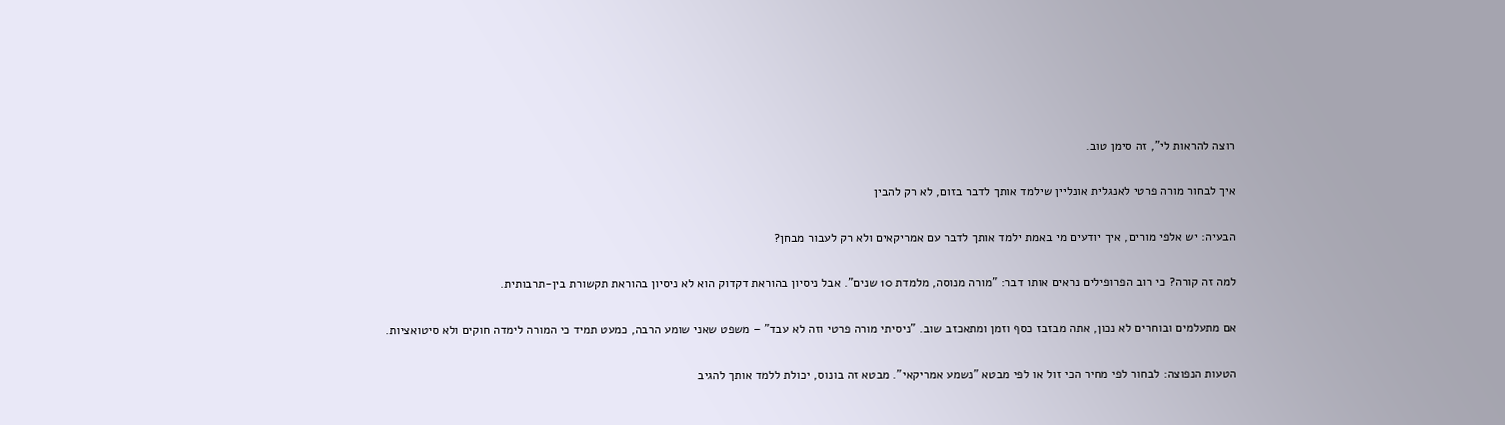רוצה להראות לי", זה סימן טוב.

איך לבחור מורה פרטי לאנגלית אונליין שילמד אותך לדבר בזום, לא רק להבין

הבעיה: יש אלפי מורים, איך יודעים מי באמת ילמד אותך לדבר עם אמריקאים ולא רק לעבור מבחן?

למה זה קורה? כי רוב הפרופילים נראים אותו דבר: "מורה מנוסה, מלמדת 10 שנים". אבל ניסיון בהוראת דקדוק הוא לא ניסיון בהוראת תקשורת בין-תרבותית.

אם מתעלמים ובוחרים לא נכון, אתה מבזבז כסף וזמן ומתאכזב שוב. "ניסיתי מורה פרטי וזה לא עבד" – משפט שאני שומע הרבה, כמעט תמיד כי המורה לימדה חוקים ולא סיטואציות.

הטעות הנפוצה: לבחור לפי מחיר הכי זול או לפי מבטא "נשמע אמריקאי". מבטא זה בונוס, יכולת ללמד אותך להגיב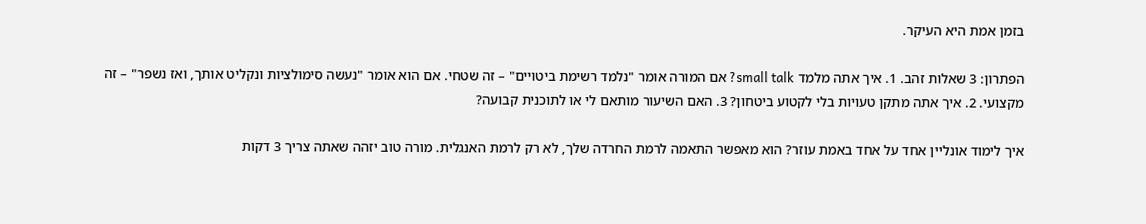בזמן אמת היא העיקר.

הפתרון: 3 שאלות זהב. 1. איך אתה מלמד small talk? אם המורה אומר "נלמד רשימת ביטויים" – זה שטחי. אם הוא אומר "נעשה סימולציות ונקליט אותך, ואז נשפר" – זה מקצועי. 2. איך אתה מתקן טעויות בלי לקטוע ביטחון? 3. האם השיעור מותאם לי או לתוכנית קבועה?

איך לימוד אונליין אחד על אחד באמת עוזר? הוא מאפשר התאמה לרמת החרדה שלך, לא רק לרמת האנגלית. מורה טוב יזהה שאתה צריך 3 דקות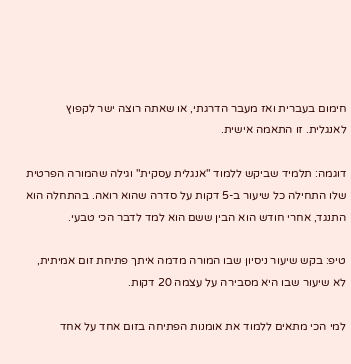חימום בעברית ואז מעבר הדרגתי, או שאתה רוצה ישר לקפוץ לאנגלית. זו התאמה אישית.

דוגמה: תלמיד שביקש ללמוד "אנגלית עסקית" וגילה שהמורה הפרטית שלו התחילה כל שיעור ב-5 דקות על סדרה שהוא רואה. בהתחלה הוא התנגד, אחרי חודש הוא הבין ששם הוא למד לדבר הכי טבעי.

טיפ: בקש שיעור ניסיון שבו המורה מדמה איתך פתיחת זום אמיתית, לא שיעור שבו היא מסבירה על עצמה 20 דקות.

למי הכי מתאים ללמוד את אומנות הפתיחה בזום אחד על אחד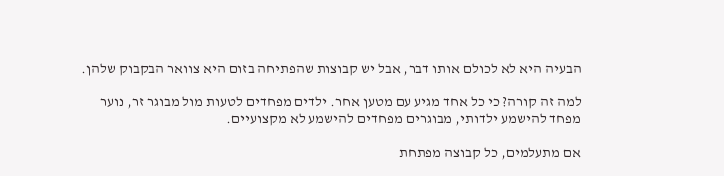הבעיה היא לא לכולם אותו דבר, אבל יש קבוצות שהפתיחה בזום היא צוואר הבקבוק שלהן.

למה זה קורה? כי כל אחד מגיע עם מטען אחר. ילדים מפחדים לטעות מול מבוגר זר, נוער מפחד להישמע ילדותי, מבוגרים מפחדים להישמע לא מקצועיים.

אם מתעלמים, כל קבוצה מפתחת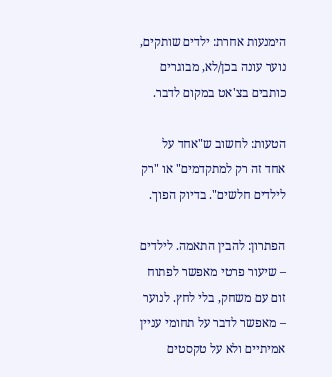הימנעות אחרת: ילדים שותקים, נוער עונה בכן/לא, מבוגרים כותבים בצ'אט במקום לדבר.

הטעות: לחשוב ש"אחד על אחד זה רק למתקדמים" או "רק לילדים חלשים". בדיוק הפוך.

הפתרון: להבין התאמה. לילדים – שיעור פרטי מאפשר לפתוח זום עם משחק, בלי לחץ. לנוער – מאפשר לדבר על תחומי עניין אמיתיים ולא על טקסטים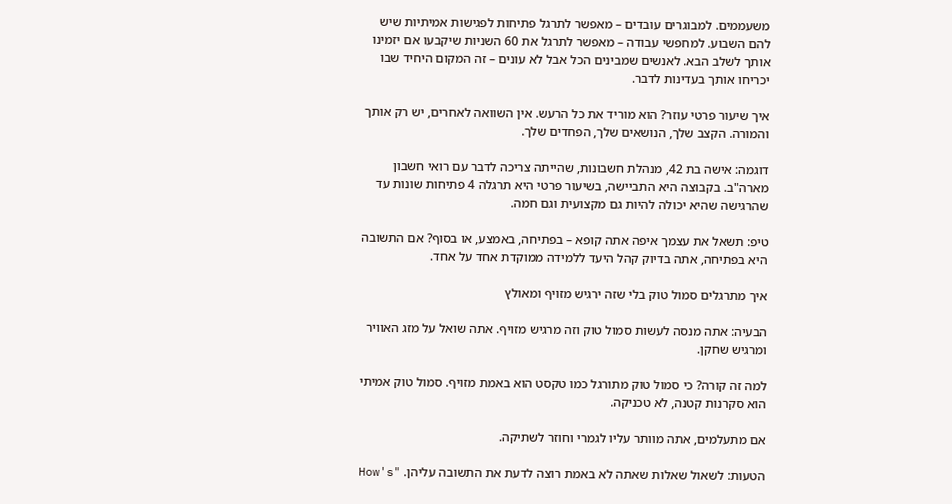משעממים. למבוגרים עובדים – מאפשר לתרגל פתיחות לפגישות אמיתיות שיש להם השבוע. למחפשי עבודה – מאפשר לתרגל את 60 השניות שיקבעו אם יזמינו אותך לשלב הבא. לאנשים שמבינים הכל אבל לא עונים – זה המקום היחיד שבו יכריחו אותך בעדינות לדבר.

איך שיעור פרטי עוזר? הוא מוריד את כל הרעש. אין השוואה לאחרים, יש רק אותך והמורה. הקצב שלך, הנושאים שלך, הפחדים שלך.

דוגמה: אישה בת 42, מנהלת חשבונות, שהייתה צריכה לדבר עם רואי חשבון מארה"ב. בקבוצה היא התביישה, בשיעור פרטי היא תרגלה 4 פתיחות שונות עד שהרגישה שהיא יכולה להיות גם מקצועית וגם חמה.

טיפ: תשאל את עצמך איפה אתה קופא – בפתיחה, באמצע, או בסוף? אם התשובה היא בפתיחה, אתה בדיוק קהל היעד ללמידה ממוקדת אחד על אחד.

איך מתרגלים סמול טוק בלי שזה ירגיש מזויף ומאולץ

הבעיה: אתה מנסה לעשות סמול טוק וזה מרגיש מזויף. אתה שואל על מזג האוויר ומרגיש שחקן.

למה זה קורה? כי סמול טוק מתורגל כמו טקסט הוא באמת מזויף. סמול טוק אמיתי הוא סקרנות קטנה, לא טכניקה.

אם מתעלמים, אתה מוותר עליו לגמרי וחוזר לשתיקה.

הטעות: לשאול שאלות שאתה לא באמת רוצה לדעת את התשובה עליהן. "How's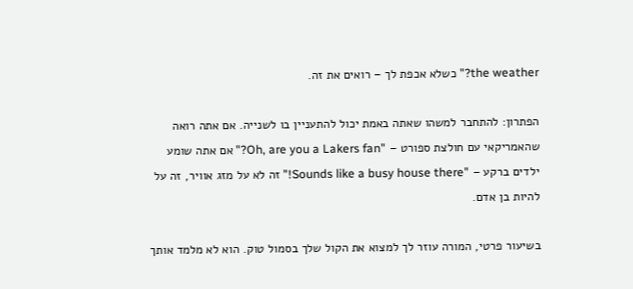the weather?" כשלא אכפת לך – רואים את זה.

הפתרון: להתחבר למשהו שאתה באמת יכול להתעניין בו לשנייה. אם אתה רואה שהאמריקאי עם חולצת ספורט – "Oh, are you a Lakers fan?" אם אתה שומע ילדים ברקע – "Sounds like a busy house there!" זה לא על מזג אוויר, זה על להיות בן אדם.

בשיעור פרטי, המורה עוזר לך למצוא את הקול שלך בסמול טוק. הוא לא מלמד אותך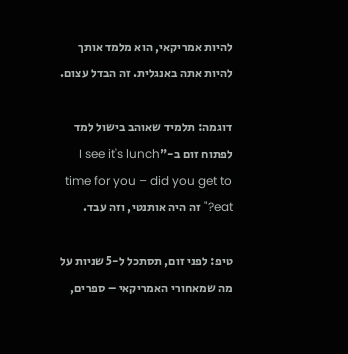להיות אמריקאי, הוא מלמד אותך להיות אתה באנגלית. זה הבדל עצום.

דוגמה: תלמיד שאוהב בישול למד לפתוח זום ב-"I see it's lunch time for you – did you get to eat?" זה היה אותנטי, וזה עבד.

טיפ: לפני זום, תסתכל ל-5 שניות על מה שמאחורי האמריקאי – ספרים,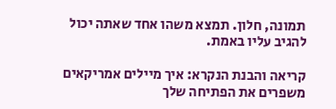תמונה, חלון. תמצא משהו אחד שאתה יכול להגיב עליו באמת.

קריאה והבנת הנקרא: איך מיילים אמריקאים משפרים את הפתיחה שלך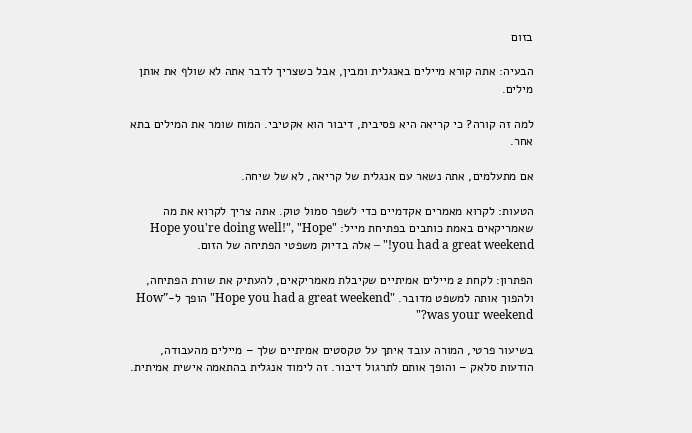בזום

הבעיה: אתה קורא מיילים באנגלית ומבין, אבל כשצריך לדבר אתה לא שולף את אותן מילים.

למה זה קורה? כי קריאה היא פסיבית, דיבור הוא אקטיבי. המוח שומר את המילים בתא אחר.

אם מתעלמים, אתה נשאר עם אנגלית של קריאה, לא של שיחה.

הטעות: לקרוא מאמרים אקדמיים כדי לשפר סמול טוק. אתה צריך לקרוא את מה שאמריקאים באמת כותבים בפתיחת מייל: "Hope you're doing well!", "Hope you had a great weekend!" – אלה בדיוק משפטי הפתיחה של הזום.

הפתרון: לקחת 2 מיילים אמיתיים שקיבלת מאמריקאים, להעתיק את שורת הפתיחה, ולהפוך אותה למשפט מדובר. "Hope you had a great weekend" הופך ל-"How was your weekend?"

בשיעור פרטי, המורה עובד איתך על טקסטים אמיתיים שלך – מיילים מהעבודה, הודעות סלאק – והופך אותם לתרגול דיבור. זה לימוד אנגלית בהתאמה אישית אמיתית.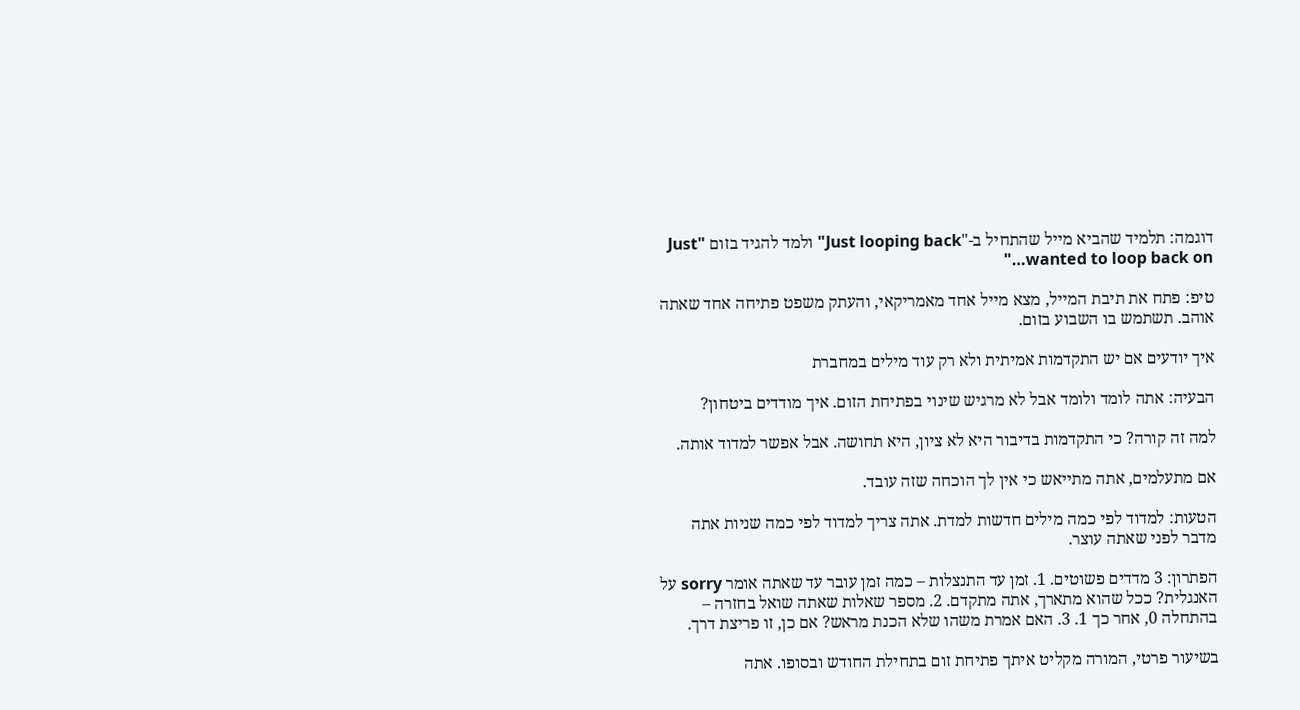דוגמה: תלמיד שהביא מייל שהתחיל ב-"Just looping back" ולמד להגיד בזום "Just wanted to loop back on…"

טיפ: פתח את תיבת המייל, מצא מייל אחד מאמריקאי, והעתק משפט פתיחה אחד שאתה אוהב. תשתמש בו השבוע בזום.

איך יודעים אם יש התקדמות אמיתית ולא רק עוד מילים במחברת

הבעיה: אתה לומד ולומד אבל לא מרגיש שינוי בפתיחת הזום. איך מודדים ביטחון?

למה זה קורה? כי התקדמות בדיבור היא לא ציון, היא תחושה. אבל אפשר למדוד אותה.

אם מתעלמים, אתה מתייאש כי אין לך הוכחה שזה עובד.

הטעות: למדוד לפי כמה מילים חדשות למדת. אתה צריך למדוד לפי כמה שניות אתה מדבר לפני שאתה עוצר.

הפתרון: 3 מדדים פשוטים. 1. זמן עד התנצלות – כמה זמן עובר עד שאתה אומר sorry על האנגלית? ככל שהוא מתארך, אתה מתקדם. 2. מספר שאלות שאתה שואל בחזרה – בהתחלה 0, אחר כך 1. 3. האם אמרת משהו שלא הכנת מראש? אם כן, זו פריצת דרך.

בשיעור פרטי, המורה מקליט איתך פתיחת זום בתחילת החודש ובסופו. אתה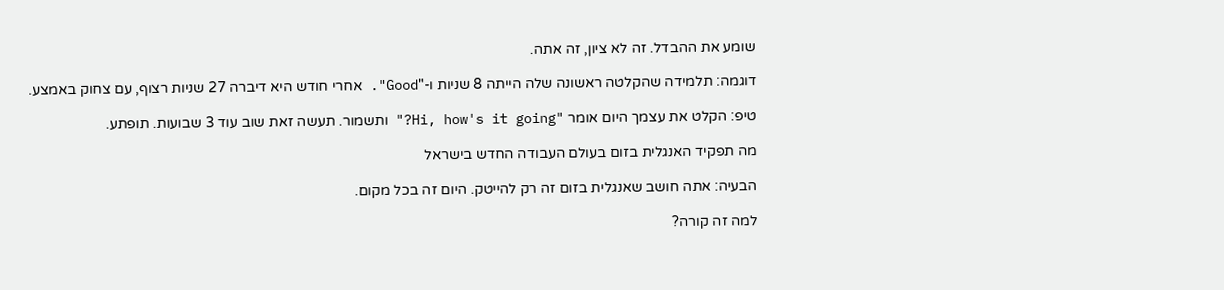שומע את ההבדל. זה לא ציון, זה אתה.

דוגמה: תלמידה שהקלטה ראשונה שלה הייתה 8 שניות ו-"Good". אחרי חודש היא דיברה 27 שניות רצוף, עם צחוק באמצע.

טיפ: הקלט את עצמך היום אומר "Hi, how's it going?" ותשמור. תעשה זאת שוב עוד 3 שבועות. תופתע.

מה תפקיד האנגלית בזום בעולם העבודה החדש בישראל

הבעיה: אתה חושב שאנגלית בזום זה רק להייטק. היום זה בכל מקום.

למה זה קורה?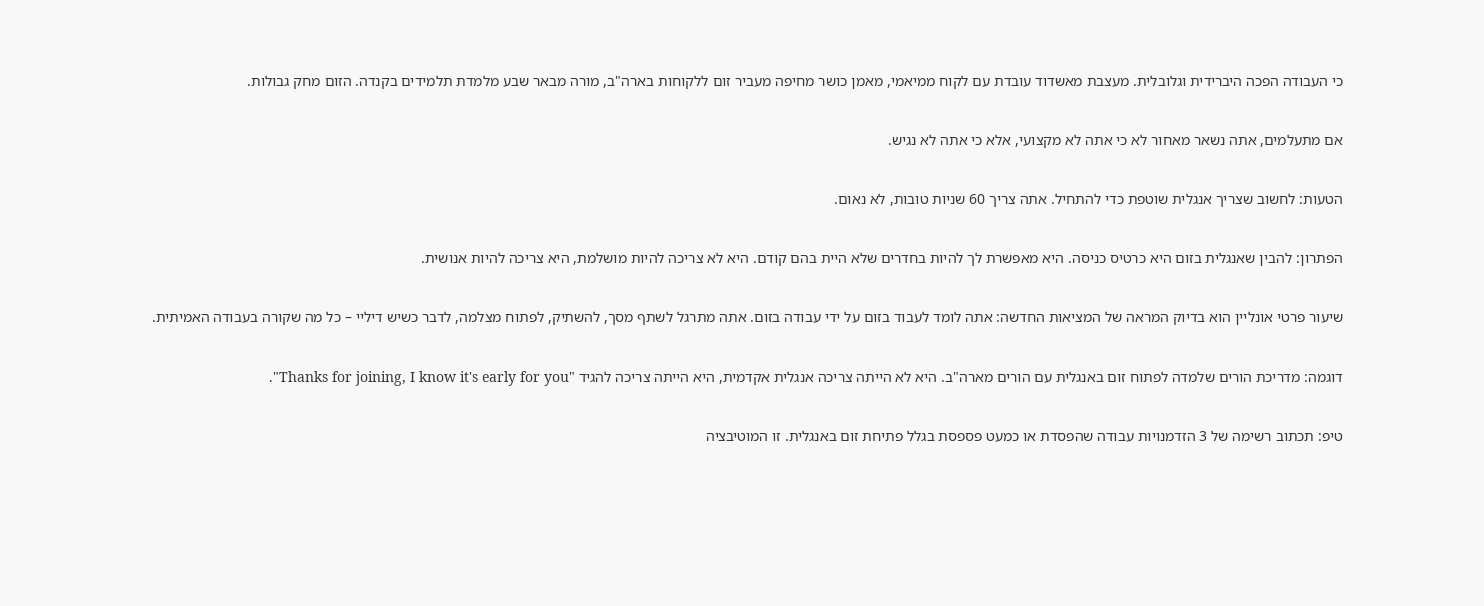כי העבודה הפכה היברידית וגלובלית. מעצבת מאשדוד עובדת עם לקוח ממיאמי, מאמן כושר מחיפה מעביר זום ללקוחות בארה"ב, מורה מבאר שבע מלמדת תלמידים בקנדה. הזום מחק גבולות.

אם מתעלמים, אתה נשאר מאחור לא כי אתה לא מקצועי, אלא כי אתה לא נגיש.

הטעות: לחשוב שצריך אנגלית שוטפת כדי להתחיל. אתה צריך 60 שניות טובות, לא נאום.

הפתרון: להבין שאנגלית בזום היא כרטיס כניסה. היא מאפשרת לך להיות בחדרים שלא היית בהם קודם. היא לא צריכה להיות מושלמת, היא צריכה להיות אנושית.

שיעור פרטי אונליין הוא בדיוק המראה של המציאות החדשה: אתה לומד לעבוד בזום על ידי עבודה בזום. אתה מתרגל לשתף מסך, להשתיק, לפתוח מצלמה, לדבר כשיש דיליי – כל מה שקורה בעבודה האמיתית.

דוגמה: מדריכת הורים שלמדה לפתוח זום באנגלית עם הורים מארה"ב. היא לא הייתה צריכה אנגלית אקדמית, היא הייתה צריכה להגיד "Thanks for joining, I know it's early for you".

טיפ: תכתוב רשימה של 3 הזדמנויות עבודה שהפסדת או כמעט פספסת בגלל פתיחת זום באנגלית. זו המוטיבציה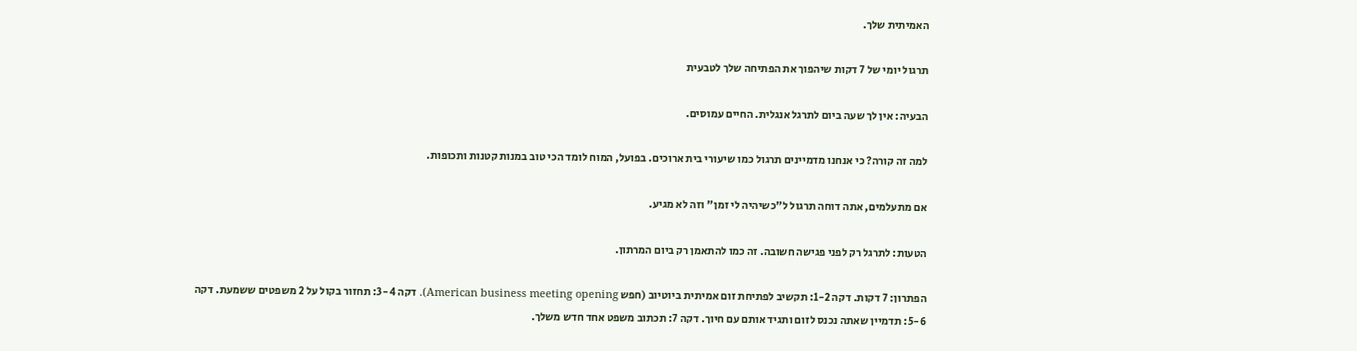האמיתית שלך.

תרגול יומי של 7 דקות שיהפוך את הפתיחה שלך לטבעית

הבעיה: אין לך שעה ביום לתרגל אנגלית. החיים עמוסים.

למה זה קורה? כי אנחנו מדמיינים תרגול כמו שיעורי בית ארוכים. בפועל, המוח לומד הכי טוב במנות קטנות ותכופות.

אם מתעלמים, אתה דוחה תרגול ל"כשיהיה לי זמן" וזה לא מגיע.

הטעות: לתרגל רק לפני פגישה חשובה. זה כמו להתאמן רק ביום המרתון.

הפתרון: 7 דקות. דקה 1-2: תקשיב לפתיחת זום אמיתית ביוטיוב (חפש American business meeting opening). דקה 3-4: תחזור בקול על 2 משפטים ששמעת. דקה 5-6: תדמיין שאתה נכנס לזום ותגיד אותם עם חיוך. דקה 7: תכתוב משפט אחד חדש משלך.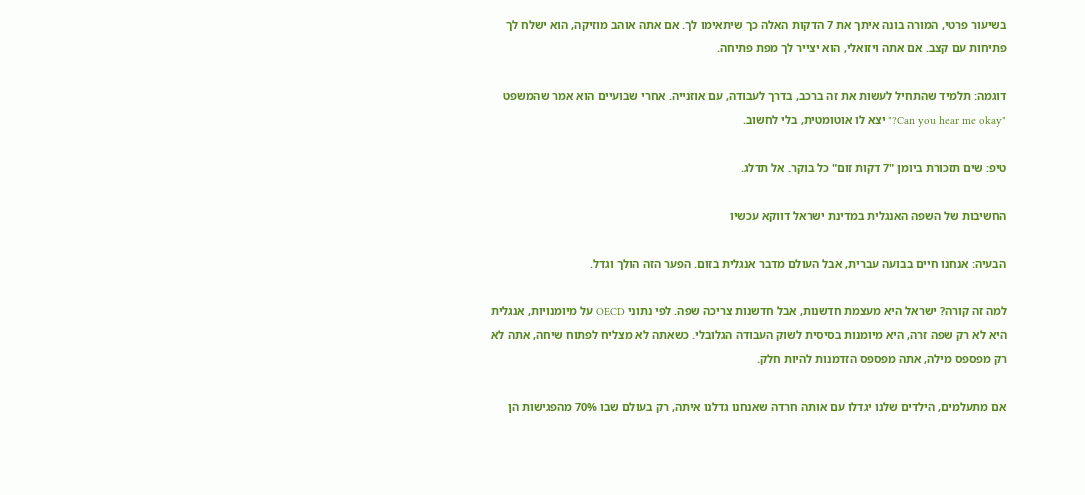בשיעור פרטי, המורה בונה איתך את 7 הדקות האלה כך שיתאימו לך. אם אתה אוהב מוזיקה, הוא ישלח לך פתיחות עם קצב. אם אתה ויזואלי, הוא יצייר לך מפת פתיחה.

דוגמה: תלמיד שהתחיל לעשות את זה ברכב, בדרך לעבודה, עם אוזנייה. אחרי שבועיים הוא אמר שהמשפט "Can you hear me okay?" יצא לו אוטומטית, בלי לחשוב.

טיפ: שים תזכורת ביומן "7 דקות זום" כל בוקר. אל תדלג.

החשיבות של השפה האנגלית במדינת ישראל דווקא עכשיו

הבעיה: אנחנו חיים בבועה עברית, אבל העולם מדבר אנגלית בזום. הפער הזה הולך וגדל.

למה זה קורה? ישראל היא מעצמת חדשנות, אבל חדשנות צריכה שפה. לפי נתוני OECD על מיומנויות, אנגלית היא לא רק שפה זרה, היא מיומנות בסיסית לשוק העבודה הגלובלי. כשאתה לא מצליח לפתוח שיחה, אתה לא רק מפספס מילה, אתה מפספס הזדמנות להיות חלק.

אם מתעלמים, הילדים שלנו יגדלו עם אותה חרדה שאנחנו גדלנו איתה, רק בעולם שבו 70% מהפגישות הן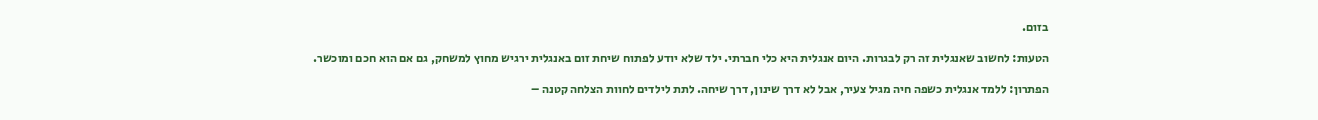בזום.

הטעות: לחשוב שאנגלית זה רק לבגרות. היום אנגלית היא כלי חברתי. ילד שלא יודע לפתוח שיחת זום באנגלית ירגיש מחוץ למשחק, גם אם הוא חכם ומוכשר.

הפתרון: ללמד אנגלית כשפה חיה מגיל צעיר, אבל לא דרך שינון, דרך שיחה. לתת לילדים לחוות הצלחה קטנה –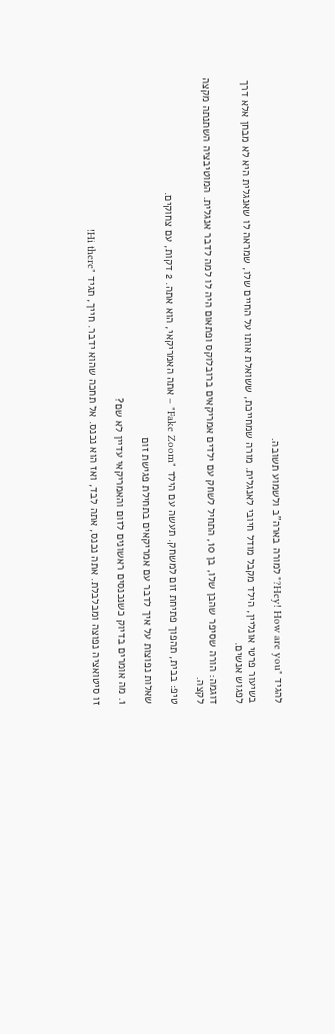להגיד "Hey! How are you?" למורה בארה"ב ולשמוע תשובה.

בשיעור פרטי אונליין, הילד מקבל מודל חיובי לאנגלית. מורה שמחייכת, ששואלת אותו על החיים שלו, שמראה לו שאנגלית היא לא מבחן אלא דרך לפגוש אנשים.

דוגמה: הורה שסיפר שהבן שלו, בן 10, התחיל לשחק עם ילדים אמריקאים ברובלוקס ופתאום היה לו למה לדבר אנגלית. המוטיבציה השתנתה מקצה לקצה.

טיפ: בבית, תהפוך פתיחת זום למשחק. תעשה עם הילד "Fake Zoom" – אתה האמריקאי, הוא אתה. 2 דקות, עם צחוקים.

שאלות נפוצות על איך לדבר עם אמריקאים בתחילת פגישת זום

1. מה אומרים בדיוק כשנכנסים ראשונים לזום והאמריקאי עדיין לא שם?

זו סיטואציה נפוצה ומבלבלת. אתה נכנס, אתה לבד, ואז הוא נכנס. אל תחכה שהוא ידבר. חייך, תגיד "Hi there!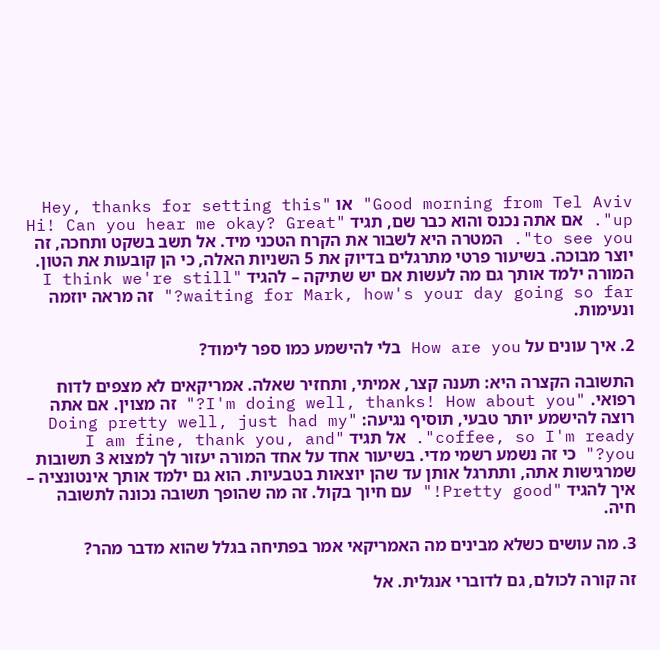Good morning from Tel Aviv" או "Hey, thanks for setting this up". אם אתה נכנס והוא כבר שם, תגיד "Hi! Can you hear me okay? Great to see you". המטרה היא לשבור את הקרח הטכני מיד. אל תשב בשקט ותחכה, זה יוצר מבוכה. בשיעור פרטי מתרגלים בדיוק את 5 השניות האלה, כי הן קובעות את הטון. המורה ילמד אותך גם מה לעשות אם יש שתיקה – להגיד "I think we're still waiting for Mark, how's your day going so far?" זה מראה יוזמה ונעימות.

2. איך עונים על How are you בלי להישמע כמו ספר לימוד?

התשובה הקצרה היא: תענה קצר, אמיתי, ותחזיר שאלה. אמריקאים לא מצפים לדוח רפואי. "I'm doing well, thanks! How about you?" זה מצוין. אם אתה רוצה להישמע יותר טבעי, תוסיף נגיעה: "Doing pretty well, just had my coffee, so I'm ready". אל תגיד "I am fine, thank you, and you?" כי זה נשמע רשמי מדי. בשיעור אחד על אחד המורה יעזור לך למצוא 3 תשובות שמרגישות אתה, ותתרגל אותן עד שהן יוצאות בטבעיות. הוא גם ילמד אותך אינטונציה – איך להגיד "Pretty good!" עם חיוך בקול. זה מה שהופך תשובה נכונה לתשובה חיה.

3. מה עושים כשלא מבינים מה האמריקאי אמר בפתיחה בגלל שהוא מדבר מהר?

זה קורה לכולם, גם לדוברי אנגלית. אל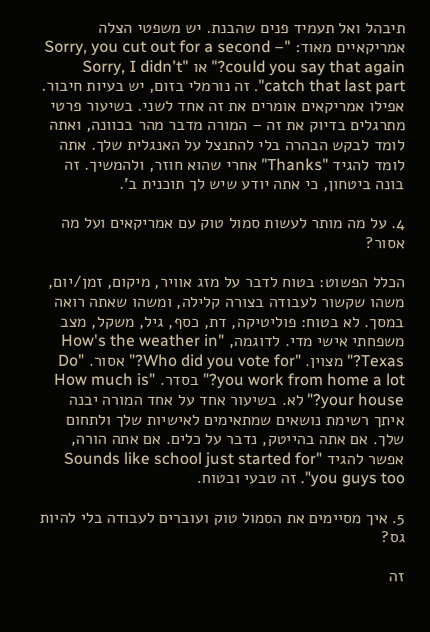תיבהל ואל תעמיד פנים שהבנת. יש משפטי הצלה אמריקאיים מאוד: "Sorry, you cut out for a second – could you say that again?" או "Sorry, I didn't catch that last part". זה נורמלי בזום, יש בעיות חיבור. אפילו אמריקאים אומרים את זה אחד לשני. בשיעור פרטי מתרגלים בדיוק את זה – המורה מדבר מהר בכוונה, ואתה לומד לבקש הבהרה בלי להתנצל על האנגלית שלך. אתה לומד להגיד "Thanks" אחרי שהוא חוזר, ולהמשיך. זה בונה ביטחון, כי אתה יודע שיש לך תוכנית ב'.

4. על מה מותר לעשות סמול טוק עם אמריקאים ועל מה אסור?

הכלל הפשוט: בטוח לדבר על מזג אוויר, מיקום, זמן/יום, משהו שקשור לעבודה בצורה קלילה, ומשהו שאתה רואה במסך. לא בטוח: פוליטיקה, דת, כסף, גיל, משקל, מצב משפחתי אישי מדי. לדוגמה, "How's the weather in Texas?" מצוין. "Who did you vote for?" אסור. "Do you work from home a lot?" בסדר. "How much is your house?" לא. בשיעור אחד על אחד המורה יבנה איתך רשימת נושאים שמתאימים לאישיות שלך ולתחום שלך. אם אתה בהייטק, נדבר על כלים. אם אתה הורה, אפשר להגיד "Sounds like school just started for you guys too". זה טבעי ובטוח.

5. איך מסיימים את הסמול טוק ועוברים לעבודה בלי להיות גס?

זה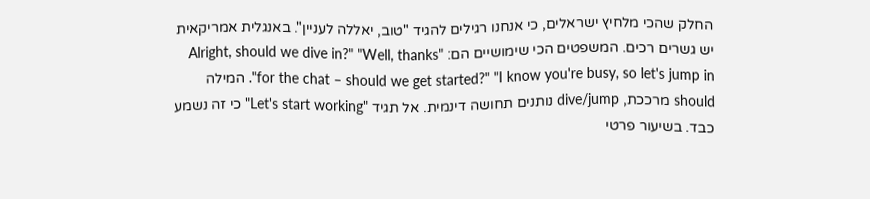החלק שהכי מלחיץ ישראלים, כי אנחנו רגילים להגיד "טוב, יאללה לעניין". באנגלית אמריקאית יש גשרים רכים. המשפטים הכי שימושיים הם: "Alright, should we dive in?" "Well, thanks for the chat – should we get started?" "I know you're busy, so let's jump in". המילה should מרככת, dive/jump נותנים תחושה דינמית. אל תגיד "Let's start working" כי זה נשמע כבד. בשיעור פרטי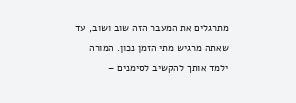מתרגלים את המעבר הזה שוב ושוב, עד שאתה מרגיש מתי הזמן נכון. המורה ילמד אותך להקשיב לסימנים –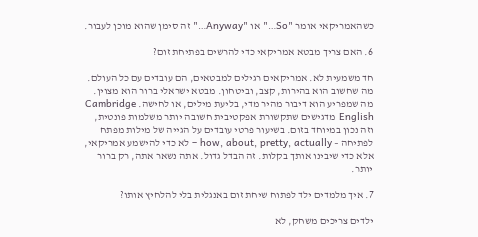כשהאמריקאי אומר "So…" או "Anyway…" זה סימן שהוא מוכן לעבור.

6. האם צריך מבטא אמריקאי כדי להרשים בפתיחת זום?

חד משמעית לא. אמריקאים רגילים למבטאים, הם עובדים עם כל העולם. מה שחשוב הוא בהירות, קצב, וביטחון. מבטא ישראלי ברור הוא מצוין. מה שמפריע הוא דיבור מהיר מדי, בליעת מילים, או לחישה. Cambridge English מדגישים שתקשורת אפקטיבית חשובה יותר משלמות פונטית, וזה נכון במיוחד בזום. בשיעור פרטי עובדים על הגייה של מילות מפתח לפתיחה – how, about, pretty, actually – לא כדי להישמע אמריקאי, אלא כדי שיבינו אותך בקלות. זה הבדל גדול. אתה נשאר אתה, רק ברור יותר.

7. איך מלמדים ילד לפתוח שיחת זום באנגלית בלי להלחיץ אותו?

ילדים צריכים משחק, לא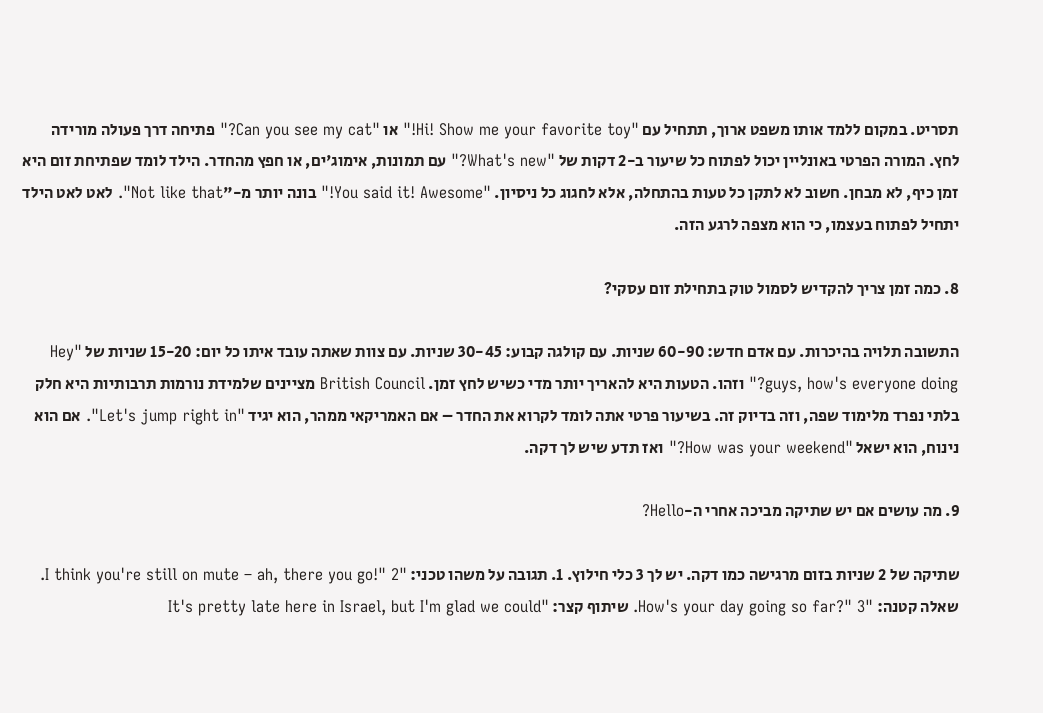תסריט. במקום ללמד אותו משפט ארוך, תתחיל עם "Hi! Show me your favorite toy!" או "Can you see my cat?" פתיחה דרך פעולה מורידה לחץ. המורה הפרטי באונליין יכול לפתוח כל שיעור ב-2 דקות של "What's new?" עם תמונות, אימוג'ים, או חפץ מהחדר. הילד לומד שפתיחת זום היא זמן כיף, לא מבחן. חשוב לא לתקן כל טעות בהתחלה, אלא לחגוג כל ניסיון. "You said it! Awesome!" בונה יותר מ-"Not like that". לאט לאט הילד יתחיל לפתוח בעצמו, כי הוא מצפה לרגע הזה.

8. כמה זמן צריך להקדיש לסמול טוק בתחילת זום עסקי?

התשובה תלויה בהיכרות. עם אדם חדש: 60-90 שניות. עם קולגה קבוע: 30-45 שניות. עם צוות שאתה עובד איתו כל יום: 15-20 שניות של "Hey guys, how's everyone doing?" וזהו. הטעות היא להאריך יותר מדי כשיש לחץ זמן. British Council מציינים שלמידת נורמות תרבותיות היא חלק בלתי נפרד מלימוד שפה, וזה בדיוק זה. בשיעור פרטי אתה לומד לקרוא את החדר – אם האמריקאי ממהר, הוא יגיד "Let's jump right in". אם הוא נינוח, הוא ישאל "How was your weekend?" ואז תדע שיש לך דקה.

9. מה עושים אם יש שתיקה מביכה אחרי ה-Hello?

שתיקה של 2 שניות בזום מרגישה כמו דקה. יש לך 3 כלי חילוץ. 1. תגובה על משהו טכני: "I think you're still on mute – ah, there you go!" 2. שאלה קטנה: "How's your day going so far?" 3. שיתוף קצר: "It's pretty late here in Israel, but I'm glad we could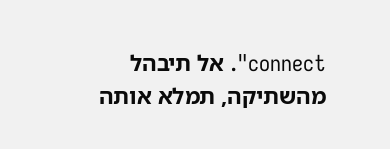connect". אל תיבהל מהשתיקה, תמלא אותה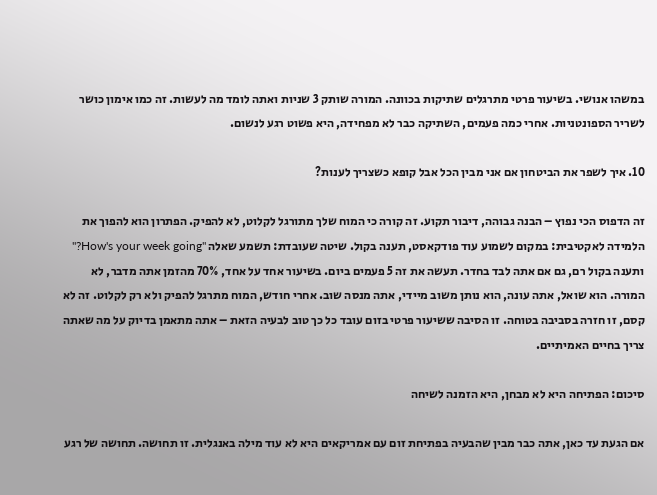במשהו אנושי. בשיעור פרטי מתרגלים שתיקות בכוונה. המורה שותק 3 שניות ואתה לומד מה לעשות. זה כמו אימון כושר לשריר הספונטניות. אחרי כמה פעמים, השתיקה כבר לא מפחידה, היא פשוט רגע לנשום.

10. איך לשפר את הביטחון אם אני מבין הכל אבל קופא כשצריך לענות?

זה הדפוס הכי נפוץ – הבנה גבוהה, דיבור תקוע. זה קורה כי המוח שלך מתורגל לקלוט, לא להפיק. הפתרון הוא להפוך את הלמידה לאקטיבית: במקום לשמוע עוד פודקאסט, תענה בקול. שיטה שעובדת: תשמע שאלה "How's your week going?" ותענה בקול רם, גם אם אתה לבד בחדר. תעשה את זה 5 פעמים ביום. בשיעור אחד על אחד, 70% מהזמן אתה מדבר, לא המורה. הוא שואל, אתה עונה, הוא נותן משוב מיידי, אתה מנסה שוב. אחרי חודש, המוח מתרגל להפיק ולא רק לקלוט. זה לא קסם, זו חזרה בסביבה בטוחה. זו הסיבה ששיעור פרטי בזום עובד כל כך טוב לבעיה הזאת – אתה מתאמן בדיוק על מה שאתה צריך בחיים האמיתיים.

סיכום: הפתיחה היא לא מבחן, היא הזמנה לשיחה

אם הגעת עד כאן, אתה כבר מבין שהבעיה בפתיחת זום עם אמריקאים היא לא עוד מילה באנגלית. זו תחושה. תחושה של רגע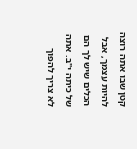קטן שבו אתה רוצה להיות עצמך, אבל הכלים שיש לך הם של כיתה י"ב. אתה לא צריך להפוך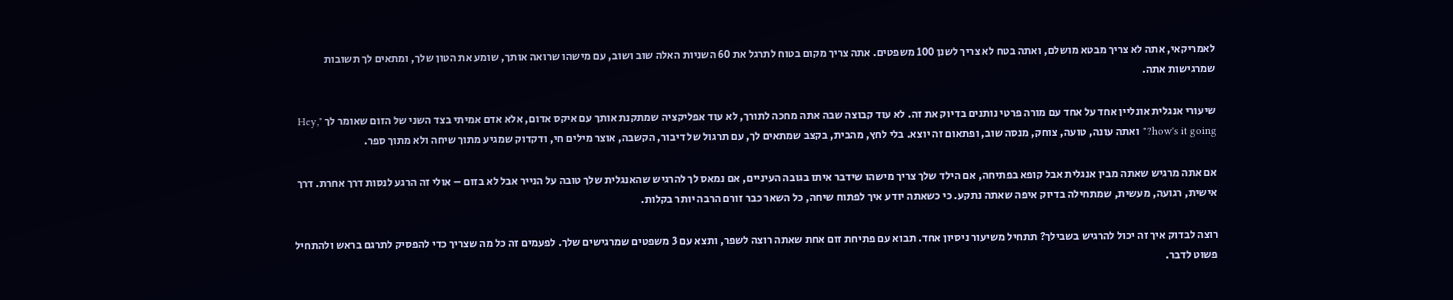לאמריקאי, אתה לא צריך מבטא מושלם, ואתה בטח לא צריך לשנן 100 משפטים. אתה צריך מקום בטוח לתרגל את 60 השניות האלה שוב ושוב, עם מישהו שרואה אותך, שומע את הטון שלך, ומתאים לך תשובות שמרגישות אתה.

שיעורי אנגלית אונליין אחד על אחד עם מורה פרטי נותנים בדיוק את זה. לא עוד קבוצה שבה אתה מחכה לתורך, לא עוד אפליקציה שמתקנת אותך עם איקס אדום, אלא אדם אמיתי בצד השני של הזום שאומר לך "Hey, how's it going?" ואתה עונה, טועה, צוחק, מנסה שוב, ופתאום זה יוצא. בלי לחץ, מהבית, בקצב שמתאים לך, עם תרגול של דיבור, הקשבה, אוצר מילים חי, ודקדוק שמגיע מתוך שיחה ולא מתוך ספר.

אם אתה מרגיש שאתה מבין אנגלית אבל קופא בפתיחה, אם הילד שלך צריך מישהו שידבר איתו בגובה העיניים, אם נמאס לך להרגיש שהאנגלית שלך טובה על הנייר אבל לא בזום – אולי זה הרגע לנסות דרך אחרת. דרך אישית, רגועה, מעשית, שמתחילה בדיוק איפה שאתה נתקע. כי כשאתה יודע איך לפתוח שיחה, כל השאר כבר זורם הרבה יותר בקלות.

רוצה לבדוק איך זה יכול להרגיש בשבילך? תתחיל משיעור ניסיון אחד. תבוא עם פתיחת זום אחת שאתה רוצה לשפר, ותצא עם 3 משפטים שמרגישים שלך. לפעמים זה כל מה שצריך כדי להפסיק לתרגם בראש ולהתחיל פשוט לדבר.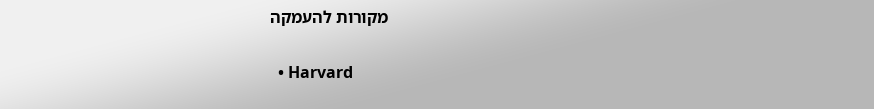מקורות להעמקה

  • Harvard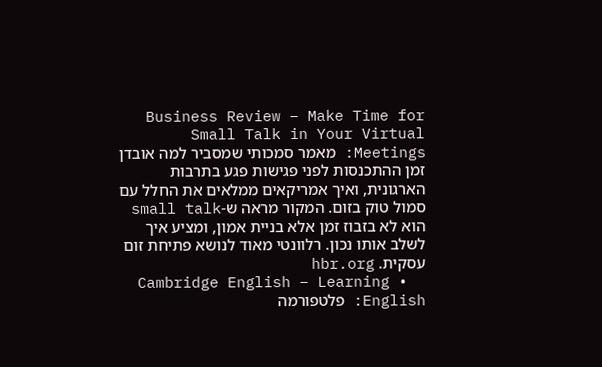Business Review – Make Time for Small Talk in Your Virtual Meetings: מאמר סמכותי שמסביר למה אובדן זמן ההתכנסות לפני פגישות פגע בתרבות הארגונית, ואיך אמריקאים ממלאים את החלל עם סמול טוק בזום. המקור מראה ש-small talk הוא לא בזבוז זמן אלא בניית אמון, ומציע איך לשלב אותו נכון. רלוונטי מאוד לנושא פתיחת זום עסקית. hbr.org
  • Cambridge English – Learning English: פלטפורמה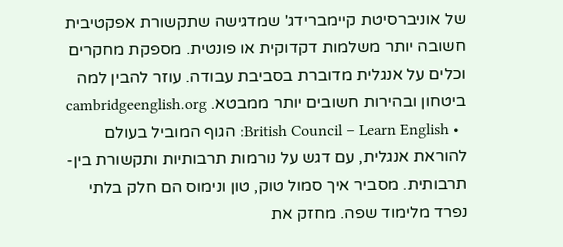של אוניברסיטת קיימברידג' שמדגישה שתקשורת אפקטיבית חשובה יותר משלמות דקדוקית או פונטית. מספקת מחקרים וכלים על אנגלית מדוברת בסביבת עבודה. עוזר להבין למה ביטחון ובהירות חשובים יותר ממבטא. cambridgeenglish.org
  • British Council – Learn English: הגוף המוביל בעולם להוראת אנגלית, עם דגש על נורמות תרבותיות ותקשורת בין-תרבותית. מסביר איך סמול טוק, טון ונימוס הם חלק בלתי נפרד מלימוד שפה. מחזק את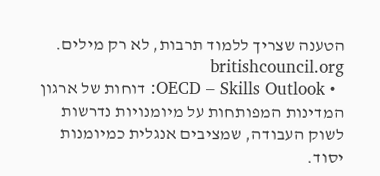הטענה שצריך ללמוד תרבות, לא רק מילים. britishcouncil.org
  • OECD – Skills Outlook: דוחות של ארגון המדינות המפותחות על מיומנויות נדרשות לשוק העבודה, שמציבים אנגלית כמיומנות יסוד.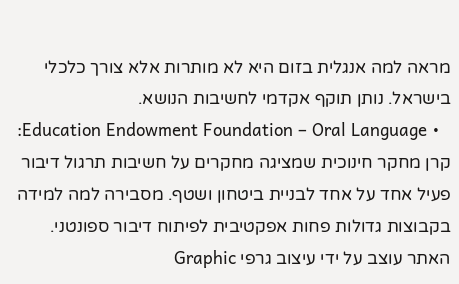מראה למה אנגלית בזום היא לא מותרות אלא צורך כלכלי בישראל. נותן תוקף אקדמי לחשיבות הנושא.
  • Education Endowment Foundation – Oral Language: קרן מחקר חינוכית שמציגה מחקרים על חשיבות תרגול דיבור פעיל אחד על אחד לבניית ביטחון ושטף. מסבירה למה למידה בקבוצות גדולות פחות אפקטיבית לפיתוח דיבור ספונטני.
האתר עוצב על ידי עיצוב גרפי Graphic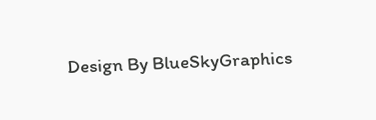Design By BlueSkyGraphics